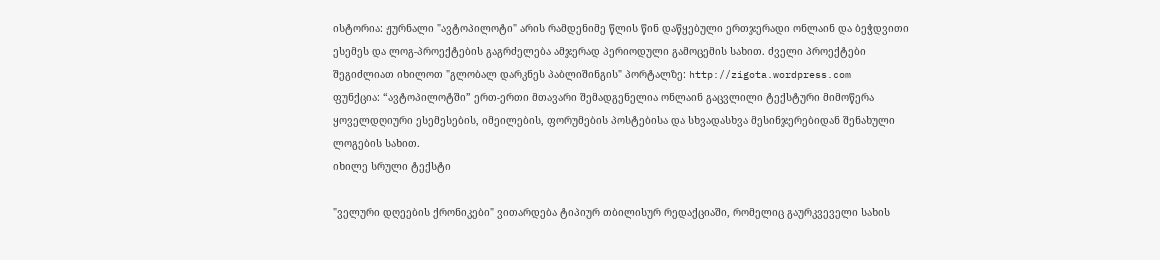ისტორია: ჟურნალი "ავტოპილოტი" არის რამდენიმე წლის წინ დაწყებული ერთჯერადი ონლაინ და ბეჭდვითი ესემეს და ლოგ-პროექტების გაგრძელება ამჯერად პერიოდული გამოცემის სახით. ძველი პროექტები შეგიძლიათ იხილოთ "გლობალ დარკნეს პაბლიშინგის" პორტალზე: http://zigota.wordpress.com
ფუნქცია: “ავტოპილოტში” ერთ-ერთი მთავარი შემადგენელია ონლაინ გაცვლილი ტექსტური მიმოწერა ყოველდღიური ესემესების, იმეილების, ფორუმების პოსტებისა და სხვადასხვა მესინჯერებიდან შენახული ლოგების სახით.
იხილე სრული ტექსტი

"ველური დღეების ქრონიკები" ვითარდება ტიპიურ თბილისურ რედაქციაში, რომელიც გაურკვეველი სახის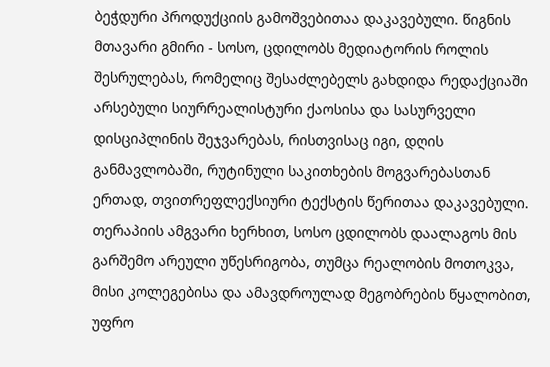ბეჭდური პროდუქციის გამოშვებითაა დაკავებული. წიგნის მთავარი გმირი - სოსო, ცდილობს მედიატორის როლის შესრულებას, რომელიც შესაძლებელს გახდიდა რედაქციაში არსებული სიურრეალისტური ქაოსისა და სასურველი დისციპლინის შეჯვარებას, რისთვისაც იგი, დღის განმავლობაში, რუტინული საკითხების მოგვარებასთან ერთად, თვითრეფლექსიური ტექსტის წერითაა დაკავებული. თერაპიის ამგვარი ხერხით, სოსო ცდილობს დაალაგოს მის გარშემო არეული უწესრიგობა, თუმცა რეალობის მოთოკვა, მისი კოლეგებისა და ამავდროულად მეგობრების წყალობით, უფრო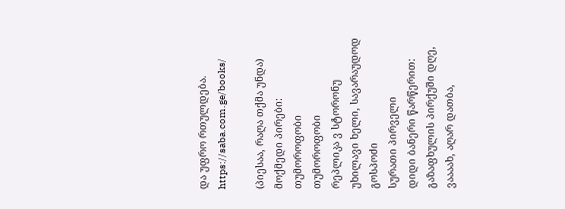და უფრო რთულდება.
https://saba.com.ge/books/

(პიესაა, რაღა თქმა უნდა)
მოქმედი პირები:
თუმოროფობი
თუმოროფობი
რეპლიკა ვ სტორონუ
უხილავი ხელი, სავარაუდოდ გოსპოძი
სურათი პირველი
დიდი ბანერი წარწერით: გაზაფხულის პირქუში დღე, ვაააახ, აღარ დათბა,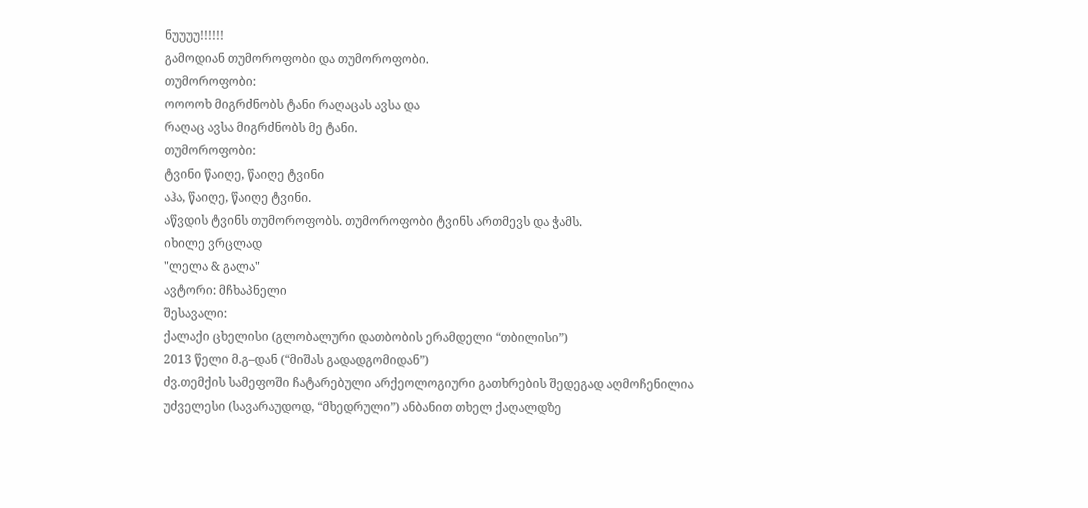ნუუუუ!!!!!!
გამოდიან თუმოროფობი და თუმოროფობი.
თუმოროფობი:
ოოოოხ მიგრძნობს ტანი რაღაცას ავსა და
რაღაც ავსა მიგრძნობს მე ტანი.
თუმოროფობი:
ტვინი წაიღე, წაიღე ტვინი
აჰა, წაიღე, წაიღე ტვინი.
აწვდის ტვინს თუმოროფობს. თუმოროფობი ტვინს ართმევს და ჭამს.
იხილე ვრცლად
"ლელა & გალა"
ავტორი: მჩხაპნელი
შესავალი:
ქალაქი ცხელისი (გლობალური დათბობის ერამდელი “თბილისი”)
2013 წელი მ.გ–დან (“მიშას გადადგომიდან”)
ძვ.თემქის სამეფოში ჩატარებული არქეოლოგიური გათხრების შედეგად აღმოჩენილია უძველესი (სავარაუდოდ, “მხედრული”) ანბანით თხელ ქაღალდზე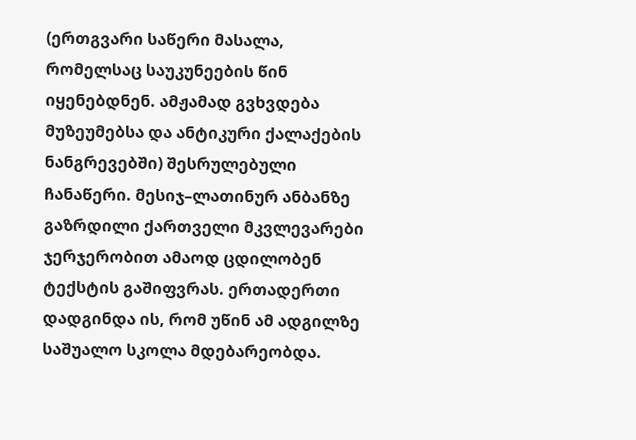(ერთგვარი საწერი მასალა, რომელსაც საუკუნეების წინ იყენებდნენ. ამჟამად გვხვდება მუზეუმებსა და ანტიკური ქალაქების ნანგრევებში) შესრულებული ჩანაწერი. მესიჯ–ლათინურ ანბანზე გაზრდილი ქართველი მკვლევარები ჯერჯერობით ამაოდ ცდილობენ ტექსტის გაშიფვრას. ერთადერთი დადგინდა ის, რომ უწინ ამ ადგილზე საშუალო სკოლა მდებარეობდა.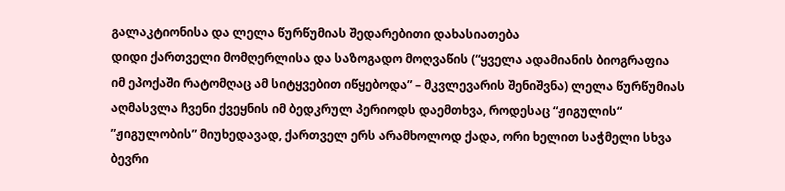გალაკტიონისა და ლელა წურწუმიას შედარებითი დახასიათება
დიდი ქართველი მომღერლისა და საზოგადო მოღვაწის (“ყველა ადამიანის ბიოგრაფია იმ ეპოქაში რატომღაც ამ სიტყვებით იწყებოდა” – მკვლევარის შენიშვნა) ლელა წურწუმიას აღმასვლა ჩვენი ქვეყნის იმ ბედკრულ პერიოდს დაემთხვა, როდესაც “ჟიგულის“ ”ჟიგულობის” მიუხედავად, ქართველ ერს არამხოლოდ ქადა, ორი ხელით საჭმელი სხვა ბევრი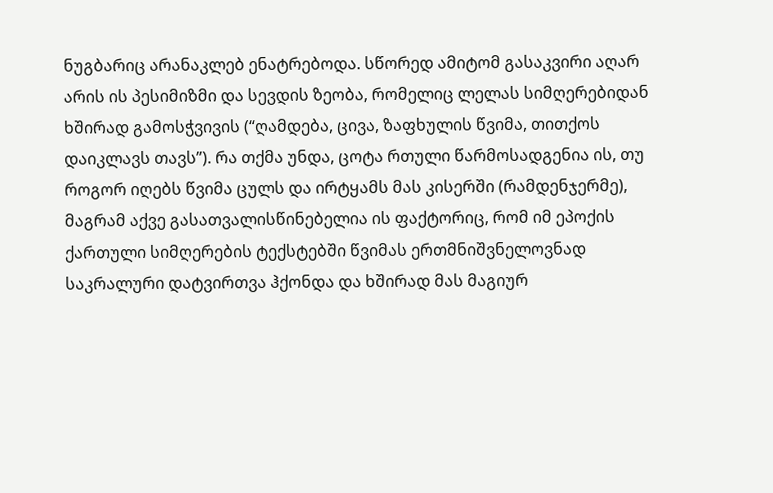ნუგბარიც არანაკლებ ენატრებოდა. სწორედ ამიტომ გასაკვირი აღარ არის ის პესიმიზმი და სევდის ზეობა, რომელიც ლელას სიმღერებიდან ხშირად გამოსჭვივის (“ღამდება, ცივა, ზაფხულის წვიმა, თითქოს დაიკლავს თავს”). რა თქმა უნდა, ცოტა რთული წარმოსადგენია ის, თუ როგორ იღებს წვიმა ცულს და ირტყამს მას კისერში (რამდენჯერმე), მაგრამ აქვე გასათვალისწინებელია ის ფაქტორიც, რომ იმ ეპოქის ქართული სიმღერების ტექსტებში წვიმას ერთმნიშვნელოვნად საკრალური დატვირთვა ჰქონდა და ხშირად მას მაგიურ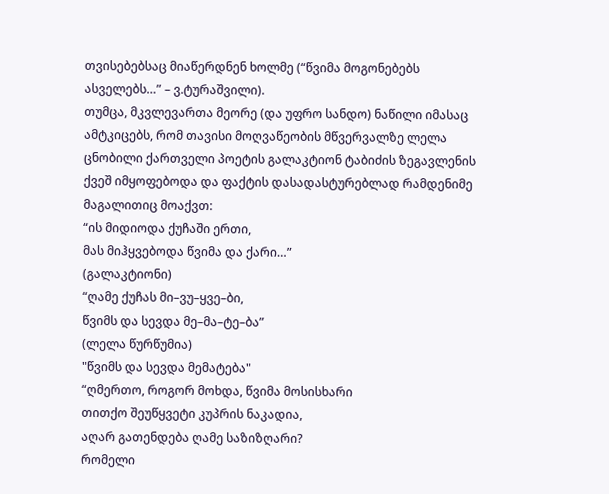თვისებებსაც მიაწერდნენ ხოლმე (“წვიმა მოგონებებს ასველებს…” – ვ.ტურაშვილი).
თუმცა, მკვლევართა მეორე (და უფრო სანდო) ნაწილი იმასაც ამტკიცებს, რომ თავისი მოღვაწეობის მწვერვალზე ლელა ცნობილი ქართველი პოეტის გალაკტიონ ტაბიძის ზეგავლენის ქვეშ იმყოფებოდა და ფაქტის დასადასტურებლად რამდენიმე მაგალითიც მოაქვთ:
“ის მიდიოდა ქუჩაში ერთი,
მას მიჰყვებოდა წვიმა და ქარი…”
(გალაკტიონი)
“ღამე ქუჩას მი–ვუ–ყვე–ბი,
წვიმს და სევდა მე–მა–ტე–ბა”
(ლელა წურწუმია)
"წვიმს და სევდა მემატება"
“ღმერთო, როგორ მოხდა, წვიმა მოსისხარი
თითქო შეუწყვეტი კუპრის ნაკადია,
აღარ გათენდება ღამე საზიზღარი?
რომელი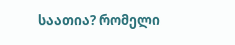საათია? რომელი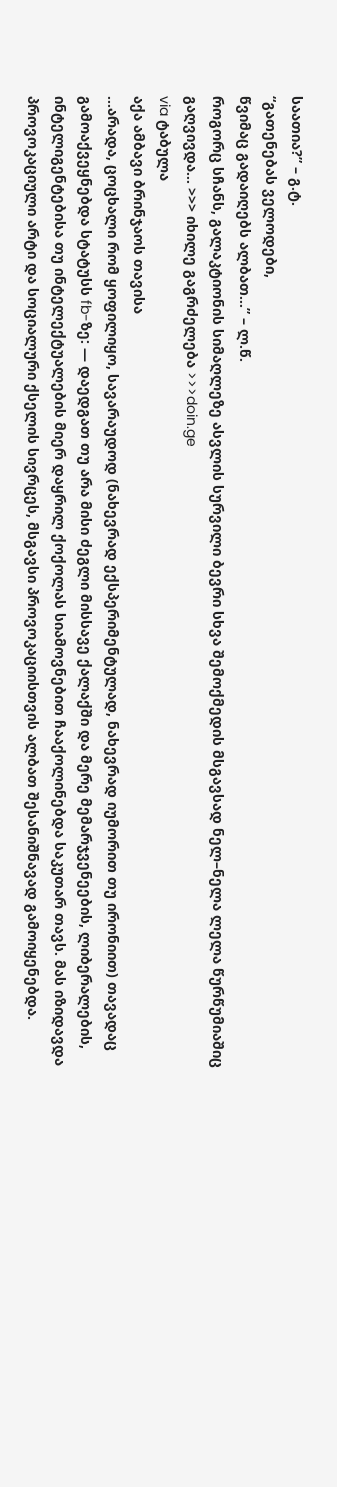საათია?” – გ.ტ.
“გათენებას ველოდები,
წვიმაც გადაიღებს ალბათ…” – ლ.წ.
როგორც სჩანს, გალაკტიონის სიმაღლეზე ასვლის სურვილი ბევრი სხვა შემოქმედის მსგავსად ნელ–ნელა ლელა წურწუმიაშიც გაღვივდა… >>> იხილე გაგრძელება >>>doin.ge
via ტაბულა
აქა ამბავი ბრინჯაოს თავისა
...არადა, ცოცხალი რომ ყოფილიყო, სავარაუდოდ (ნახევრად ექსპერიმენტულად, ნახევრად იუმორით თუ ირონიით) თავადაც გამოაქვეყნებდა სტატუსს fb-ზე: — დაედგათ თუ არა მისი ძეგლი მისსავე ქალაქში და მერე მემარჯვენეების, ლიბერალების, ინტელიგენტებისა თუ ინტელექტუალების მიერ დაყრილ ქოქოლას სიამოვნებით ჩააქოლინებდა საკუთარ თავს. მას იზიდავდა პროვოკაციული არტი და სოციალური ქსელის სივრცეს, მსგავსი პროვოკაციისთვის ალბათ შესანიშნავად გამოიყენებდა.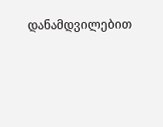დანამდვილებით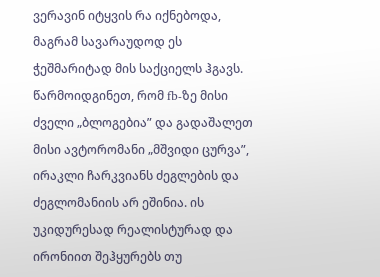ვერავინ იტყვის რა იქნებოდა, მაგრამ სავარაუდოდ ეს ჭეშმარიტად მის საქციელს ჰგავს.
წარმოიდგინეთ, რომ fb-ზე მისი ძველი „ბლოგებია” და გადაშალეთ მისი ავტორომანი „მშვიდი ცურვა”, ირაკლი ჩარკვიანს ძეგლების და ძეგლომანიის არ ეშინია. ის უკიდურესად რეალისტურად და ირონიით შეჰყურებს თუ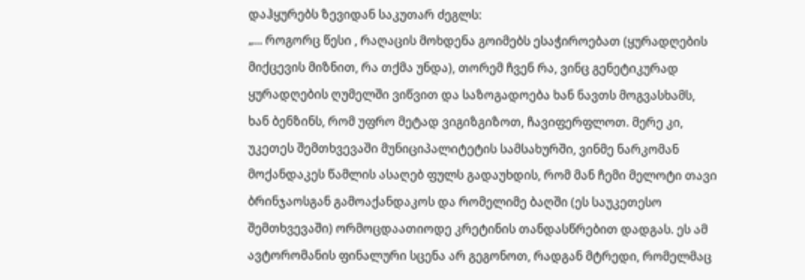დაჰყურებს ზევიდან საკუთარ ძეგლს:
„... როგორც წესი , რაღაცის მოხდენა გოიმებს ესაჭიროებათ (ყურადღების მიქცევის მიზნით, რა თქმა უნდა), თორემ ჩვენ რა, ვინც გენეტიკურად ყურადღების ღუმელში ვიწვით და საზოგადოება ხან ნავთს მოგვასხამს, ხან ბენზინს, რომ უფრო მეტად ვიგიზგიზოთ, ჩავიფერფლოთ. მერე კი, უკეთეს შემთხვევაში მუნიციპალიტეტის სამსახურში, ვინმე ნარკომან მოქანდაკეს წამლის ასაღებ ფულს გადაუხდის, რომ მან ჩემი მელოტი თავი ბრინჯაოსგან გამოაქანდაკოს და რომელიმე ბაღში (ეს საუკეთესო შემთხვევაში) ორმოცდაათიოდე კრეტინის თანდასწრებით დადგას. ეს ამ ავტორომანის ფინალური სცენა არ გეგონოთ, რადგან მტრედი, რომელმაც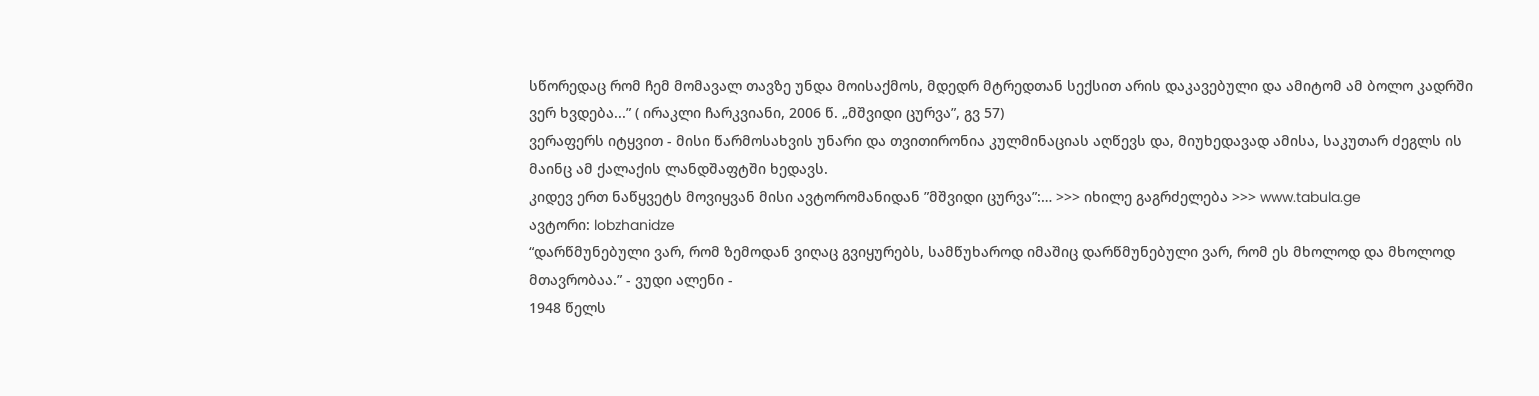სწორედაც რომ ჩემ მომავალ თავზე უნდა მოისაქმოს, მდედრ მტრედთან სექსით არის დაკავებული და ამიტომ ამ ბოლო კადრში ვერ ხვდება...” ( ირაკლი ჩარკვიანი, 2006 წ. „მშვიდი ცურვა”, გვ 57)
ვერაფერს იტყვით - მისი წარმოსახვის უნარი და თვითირონია კულმინაციას აღწევს და, მიუხედავად ამისა, საკუთარ ძეგლს ის მაინც ამ ქალაქის ლანდშაფტში ხედავს.
კიდევ ერთ ნაწყვეტს მოვიყვან მისი ავტორომანიდან ”მშვიდი ცურვა”:… >>> იხილე გაგრძელება >>> www.tabula.ge
ავტორი: lobzhanidze
“დარწმუნებული ვარ, რომ ზემოდან ვიღაც გვიყურებს, სამწუხაროდ იმაშიც დარწმუნებული ვარ, რომ ეს მხოლოდ და მხოლოდ მთავრობაა.” - ვუდი ალენი -
1948 წელს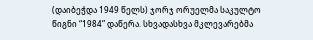(დაიბეჭდა 1949 წელს) ჯორჯ ორუელმა საკულტო წიგნი “1984” დაწერა. სხვადასხვა მკლევარებმა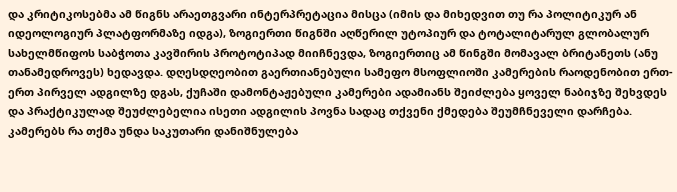და კრიტიკოსებმა ამ წიგნს არაეთგვარი ინტერპრეტაცია მისცა (იმის და მიხედვით თუ რა პოლიტიკურ ან იდეოლოგიურ პლატფორმაზე იდგა), ზოგიერთი წიგნში აღწერილ უტოპიურ და ტოტალიტარულ გლობალურ სახელმწიფოს საბჭოთა კავშირის პროტოტიპად მიიჩნევდა, ზოგიერთიც ამ წინგში მომავალ ბრიტანეთს (ანუ თანამედროვეს) ხედავდა. დღესდღეობით გაერთიანებული სამეფო მსოფლიოში კამერების რაოდენობით ერთ-ერთ პირველ ადგილზე დგას, ქუჩაში დამონტაჟებული კამერები ადამიანს შეიძლება ყოველ ნაბიჯზე შეხვდეს და პრაქტიკულად შეუძლებელია ისეთი ადგილის პოვნა სადაც თქვენი ქმედება შეუმჩნეველი დარჩება.
კამერებს რა თქმა უნდა საკუთარი დანიშნულება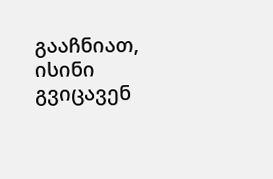გააჩნიათ, ისინი გვიცავენ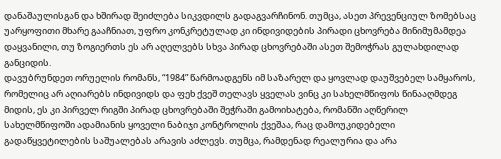დანაშაულისგან და ხშირად შეიძლება სიკვდილს გადაგვარჩინონ. თუმცა, ასეთ პრევენციულ ზომებსაც უარყოფითი მხარე გააჩნიათ, უფრო კონკრეტულად კი ინდივიდების პირადი ცხოვრება მინიმუმამდეა დაყვანილი, თუ ზოგიერთს ეს არ აღელვებს სხვა პირად ცხოვრებაში ასეთ შემოჭრას გულახდილად განციდის.
დავუბრუნდეთ ორუელის რომანს, “1984” წარმოადგენს იმ საზარელ და ყოვლად დაუშვებელ სამყაროს, რომელიც არ აღიარებს ინდივიდს და ფეხ ქვეშ თელავს ყველას ვინც კი სახელმწიფოს წინააღმდეგ მიდის, ეს კი პირველ რიგში პირად ცხოვრებაში შეჭრაში გამოიხატება, რომანში აღწერილ სახელმწიფოში ადამიანის ყოველი ნაბიჯი კონტროლის ქვეშაა, რაც დამოუკიდებელი გადაწყვეტილების საშუალებას არავის აძლევს. თუმცა, რამდენად რეალურია და არა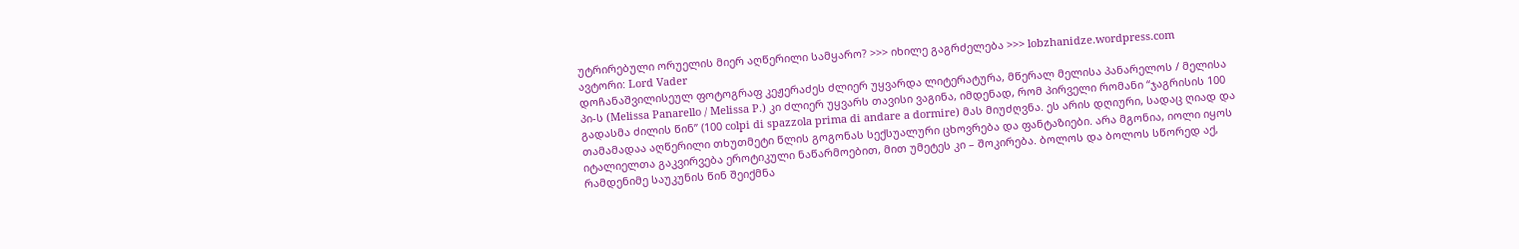უტრირებული ორუელის მიერ აღწერილი სამყარო? >>> იხილე გაგრძელება >>> lobzhanidze.wordpress.com
ავტორი: Lord Vader
დოჩანაშვილისეულ ფოტოგრაფ კეჟერაძეს ძლიერ უყვარდა ლიტერატურა, მწერალ მელისა პანარელოს / მელისა პი-ს (Melissa Panarello / Melissa P.) კი ძლიერ უყვარს თავისი ვაგინა, იმდენად, რომ პირველი რომანი “ჯაგრისის 100 გადასმა ძილის წინ” (100 colpi di spazzola prima di andare a dormire) მას მიუძღვნა. ეს არის დღიური, სადაც ღიად და თამამადაა აღწერილი თხუთმეტი წლის გოგონას სექსუალური ცხოვრება და ფანტაზიები. არა მგონია, იოლი იყოს იტალიელთა გაკვირვება ეროტიკული ნაწარმოებით, მით უმეტეს კი – შოკირება. ბოლოს და ბოლოს სწორედ აქ, რამდენიმე საუკუნის წინ შეიქმნა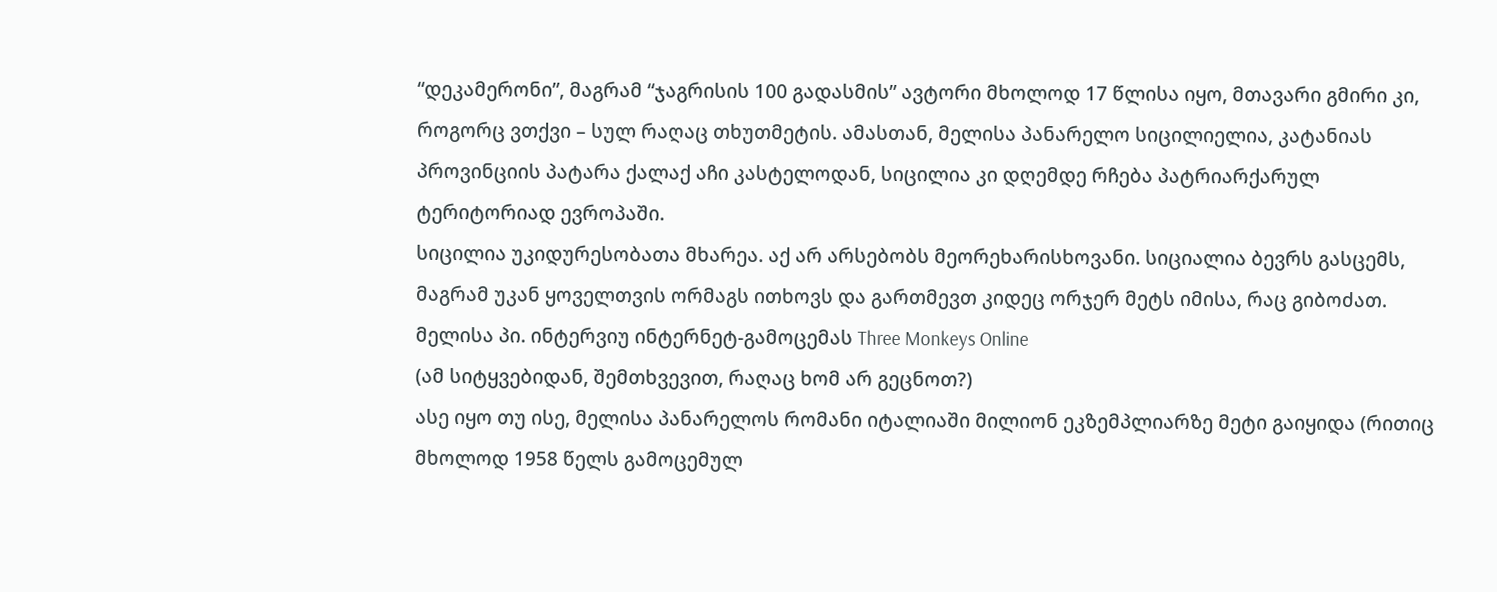“დეკამერონი”, მაგრამ “ჯაგრისის 100 გადასმის” ავტორი მხოლოდ 17 წლისა იყო, მთავარი გმირი კი, როგორც ვთქვი – სულ რაღაც თხუთმეტის. ამასთან, მელისა პანარელო სიცილიელია, კატანიას პროვინციის პატარა ქალაქ აჩი კასტელოდან, სიცილია კი დღემდე რჩება პატრიარქარულ ტერიტორიად ევროპაში.
სიცილია უკიდურესობათა მხარეა. აქ არ არსებობს მეორეხარისხოვანი. სიციალია ბევრს გასცემს, მაგრამ უკან ყოველთვის ორმაგს ითხოვს და გართმევთ კიდეც ორჯერ მეტს იმისა, რაც გიბოძათ.
მელისა პი. ინტერვიუ ინტერნეტ-გამოცემას Three Monkeys Online
(ამ სიტყვებიდან, შემთხვევით, რაღაც ხომ არ გეცნოთ?)
ასე იყო თუ ისე, მელისა პანარელოს რომანი იტალიაში მილიონ ეკზემპლიარზე მეტი გაიყიდა (რითიც მხოლოდ 1958 წელს გამოცემულ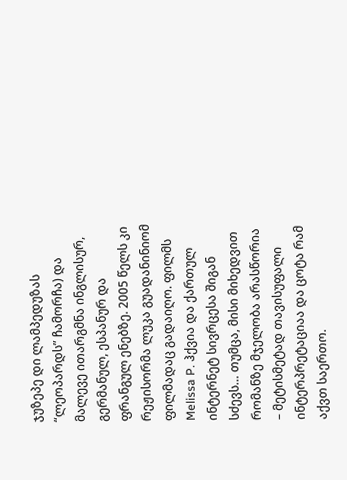ჯუზეპე დი ლამპედუზას “ლეოპარდს” ჩამორჩა) და მალევე ითარგმნა ინგლისურ, გერმანულ, ესპანურ და ფრანგულ ენებზე. 2005 წელს კი რეჟისორმა ლუკა გუადანინიომ ფილმადაც გადაიღო. ფილმს Melissa P. ჰქვია და ქართულ ინტერნეტ სივრცესა შიგან სძევს… თუმცა, მისი მიხედვით რომანზე მჯელობა არასწორია – მეტისმეტად თავისუფალი ინტერპრეტაციაა და ცოტა რამ აქვთ საერთო.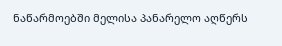ნაწარმოებში მელისა პანარელო აღწერს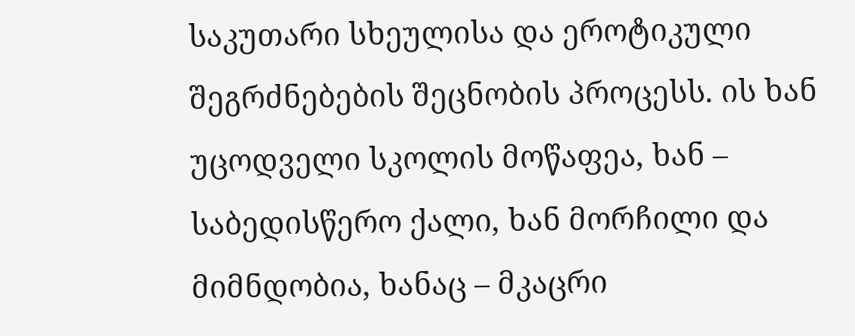საკუთარი სხეულისა და ეროტიკული შეგრძნებების შეცნობის პროცესს. ის ხან უცოდველი სკოლის მოწაფეა, ხან – საბედისწერო ქალი, ხან მორჩილი და მიმნდობია, ხანაც – მკაცრი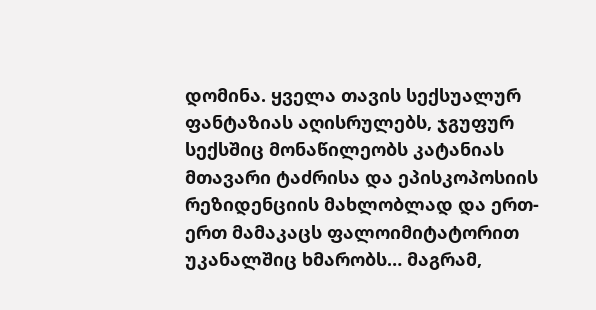დომინა. ყველა თავის სექსუალურ ფანტაზიას აღისრულებს, ჯგუფურ სექსშიც მონაწილეობს კატანიას მთავარი ტაძრისა და ეპისკოპოსიის რეზიდენციის მახლობლად და ერთ-ერთ მამაკაცს ფალოიმიტატორით უკანალშიც ხმარობს… მაგრამ,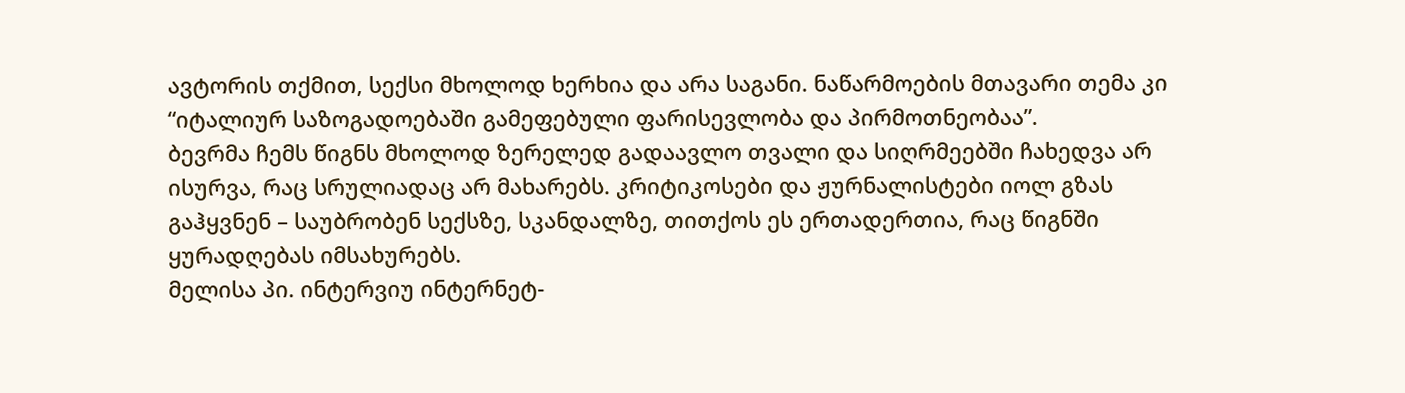ავტორის თქმით, სექსი მხოლოდ ხერხია და არა საგანი. ნაწარმოების მთავარი თემა კი “იტალიურ საზოგადოებაში გამეფებული ფარისევლობა და პირმოთნეობაა”.
ბევრმა ჩემს წიგნს მხოლოდ ზერელედ გადაავლო თვალი და სიღრმეებში ჩახედვა არ ისურვა, რაც სრულიადაც არ მახარებს. კრიტიკოსები და ჟურნალისტები იოლ გზას გაჰყვნენ – საუბრობენ სექსზე, სკანდალზე, თითქოს ეს ერთადერთია, რაც წიგნში ყურადღებას იმსახურებს.
მელისა პი. ინტერვიუ ინტერნეტ-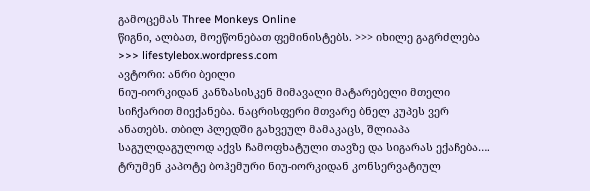გამოცემას Three Monkeys Online
წიგნი, ალბათ, მოეწონებათ ფემინისტებს. >>> იხილე გაგრძლება >>> lifestylebox.wordpress.com
ავტორი: ანრი ბეილი
ნიუ-იორკიდან კანზასისკენ მიმავალი მატარებელი მთელი სიჩქარით მიექანება. ნაცრისფერი მთვარე ბნელ კუპეს ვერ ანათებს. თბილ პლედში გახვეულ მამაკაცს, შლიაპა საგულდაგულოდ აქვს ჩამოფხატული თავზე და სიგარას ექაჩება…. ტრუმენ კაპოტე ბოჰემური ნიუ-იორკიდან კონსერვატიულ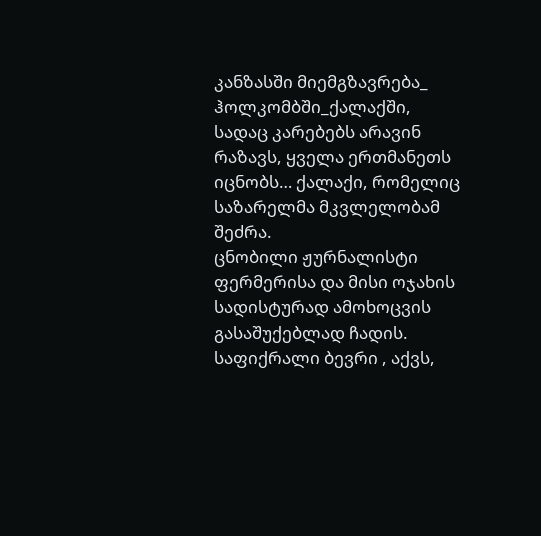კანზასში მიემგზავრება_ ჰოლკომბში_ქალაქში, სადაც კარებებს არავინ რაზავს, ყველა ერთმანეთს იცნობს… ქალაქი, რომელიც საზარელმა მკვლელობამ შეძრა.
ცნობილი ჟურნალისტი ფერმერისა და მისი ოჯახის სადისტურად ამოხოცვის გასაშუქებლად ჩადის. საფიქრალი ბევრი , აქვს,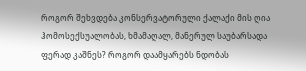როგორ შეხვდება კონსერვატორული ქალაქი მის ღია ჰომოსექსუალობას, ხმამაღალ, მანერულ საუბარსადა ფერად კაშნეს? როგორ დაამყარებს ნდობას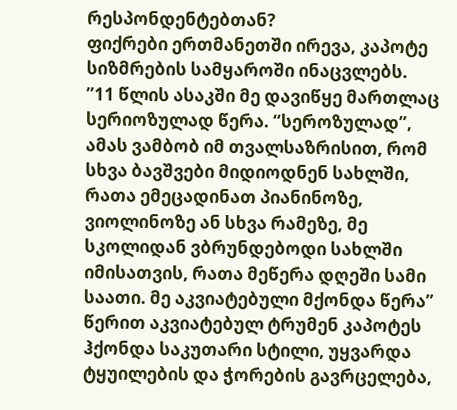რესპონდენტებთან?
ფიქრები ერთმანეთში ირევა, კაპოტე სიზმრების სამყაროში ინაცვლებს.
”11 წლის ასაკში მე დავიწყე მართლაც სერიოზულად წერა. “სეროზულად”, ამას ვამბობ იმ თვალსაზრისით, რომ სხვა ბავშვები მიდიოდნენ სახლში, რათა ემეცადინათ პიანინოზე, ვიოლინოზე ან სხვა რამეზე, მე სკოლიდან ვბრუნდებოდი სახლში იმისათვის, რათა მეწერა დღეში სამი საათი. მე აკვიატებული მქონდა წერა”
წერით აკვიატებულ ტრუმენ კაპოტეს ჰქონდა საკუთარი სტილი, უყვარდა ტყუილების და ჭორების გავრცელება,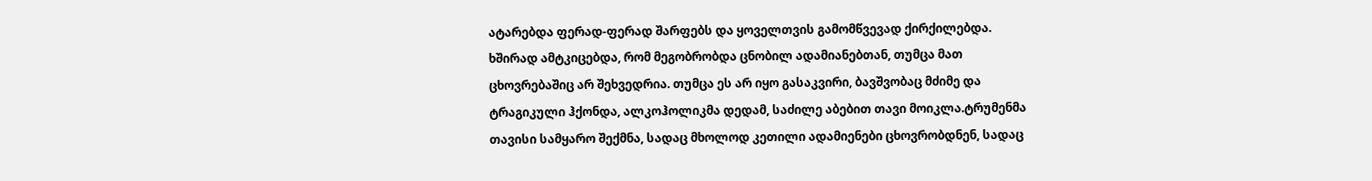ატარებდა ფერად-ფერად შარფებს და ყოველთვის გამომწვევად ქირქილებდა.
ხშირად ამტკიცებდა, რომ მეგობრობდა ცნობილ ადამიანებთან, თუმცა მათ ცხოვრებაშიც არ შეხვედრია. თუმცა ეს არ იყო გასაკვირი, ბავშვობაც მძიმე და ტრაგიკული ჰქონდა, ალკოჰოლიკმა დედამ, საძილე აბებით თავი მოიკლა.ტრუმენმა თავისი სამყარო შექმნა, სადაც მხოლოდ კეთილი ადამიენები ცხოვრობდნენ, სადაც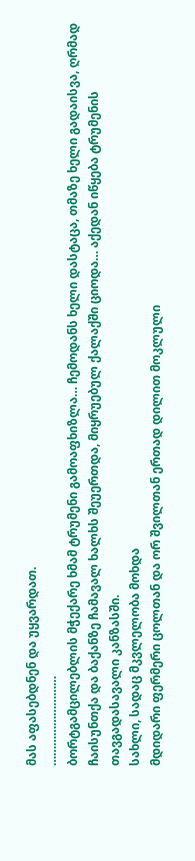მას აფასებდნენ და უყვარდათ.
………………………
ბორტგამცილებლის მჭექარე ხმამ ტრუმენი გამოაფხიზლა… ჩემოდანს ხელი დასტაცა, თმაზე ხელი გადაისვა, ღრმად ჩაისუნთქა და ბაქანზე ჩამავალ ხალხს შეუერთდა, მიყრუებულ ქალაქში ციოდა… აქედან იწყება ტრუმენის თავგადასავალი კანზასში.
სახლი, სადაც მკვლელობა მოხდა
მდიდარი ფერმერი ცოლთან და ორ შვილთან ერთად დილით მოკლული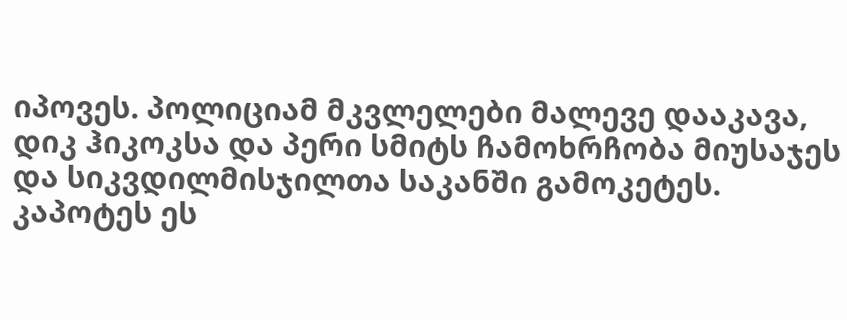იპოვეს. პოლიციამ მკვლელები მალევე დააკავა, დიკ ჰიკოკსა და პერი სმიტს ჩამოხრჩობა მიუსაჯეს და სიკვდილმისჯილთა საკანში გამოკეტეს.
კაპოტეს ეს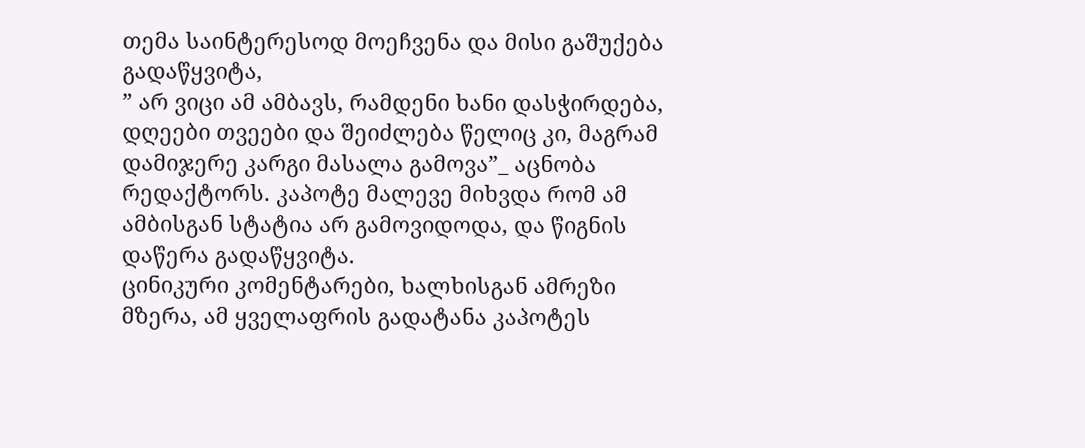თემა საინტერესოდ მოეჩვენა და მისი გაშუქება გადაწყვიტა,
” არ ვიცი ამ ამბავს, რამდენი ხანი დასჭირდება, დღეები თვეები და შეიძლება წელიც კი, მაგრამ დამიჯერე კარგი მასალა გამოვა”_ აცნობა რედაქტორს. კაპოტე მალევე მიხვდა რომ ამ ამბისგან სტატია არ გამოვიდოდა, და წიგნის დაწერა გადაწყვიტა.
ცინიკური კომენტარები, ხალხისგან ამრეზი მზერა, ამ ყველაფრის გადატანა კაპოტეს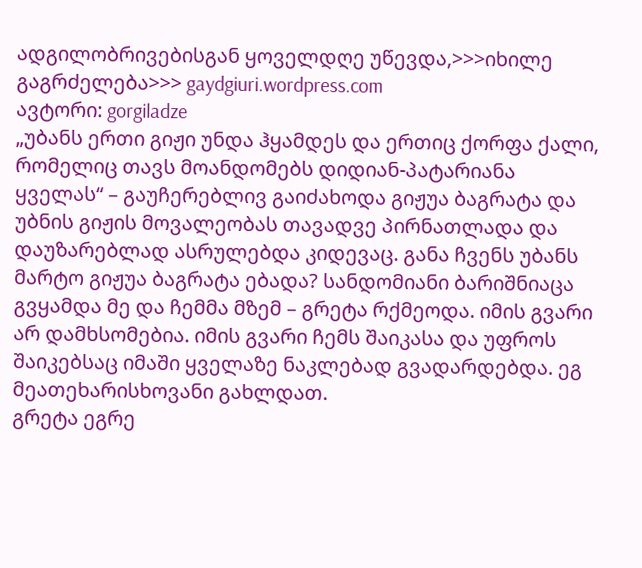ადგილობრივებისგან ყოველდღე უწევდა,>>>იხილე გაგრძელება>>> gaydgiuri.wordpress.com
ავტორი: gorgiladze
„უბანს ერთი გიჟი უნდა ჰყამდეს და ერთიც ქორფა ქალი, რომელიც თავს მოანდომებს დიდიან-პატარიანა ყველას“ – გაუჩერებლივ გაიძახოდა გიჟუა ბაგრატა და უბნის გიჟის მოვალეობას თავადვე პირნათლადა და დაუზარებლად ასრულებდა კიდევაც. განა ჩვენს უბანს მარტო გიჟუა ბაგრატა ებადა? სანდომიანი ბარიშნიაცა გვყამდა მე და ჩემმა მზემ – გრეტა რქმეოდა. იმის გვარი არ დამხსომებია. იმის გვარი ჩემს შაიკასა და უფროს შაიკებსაც იმაში ყველაზე ნაკლებად გვადარდებდა. ეგ მეათეხარისხოვანი გახლდათ.
გრეტა ეგრე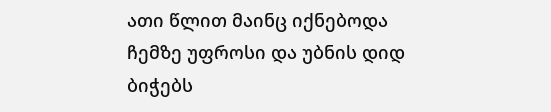ათი წლით მაინც იქნებოდა ჩემზე უფროსი და უბნის დიდ ბიჭებს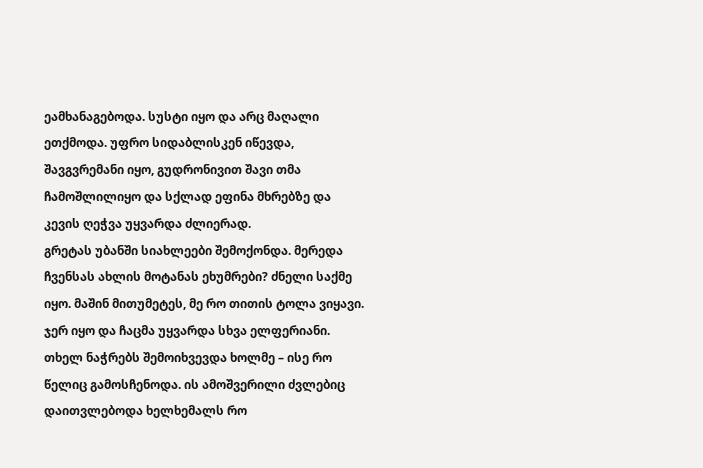ეამხანაგებოდა. სუსტი იყო და არც მაღალი ეთქმოდა. უფრო სიდაბლისკენ იწევდა, შავგვრემანი იყო, გუდრონივით შავი თმა ჩამოშლილიყო და სქლად ეფინა მხრებზე და კევის ღეჭვა უყვარდა ძლიერად.
გრეტას უბანში სიახლეები შემოქონდა. მერედა ჩვენსას ახლის მოტანას ეხუმრები? ძნელი საქმე იყო. მაშინ მითუმეტეს, მე რო თითის ტოლა ვიყავი. ჯერ იყო და ჩაცმა უყვარდა სხვა ელფერიანი. თხელ ნაჭრებს შემოიხვევდა ხოლმე – ისე რო წელიც გამოსჩენოდა. ის ამოშვერილი ძვლებიც დაითვლებოდა ხელხემალს რო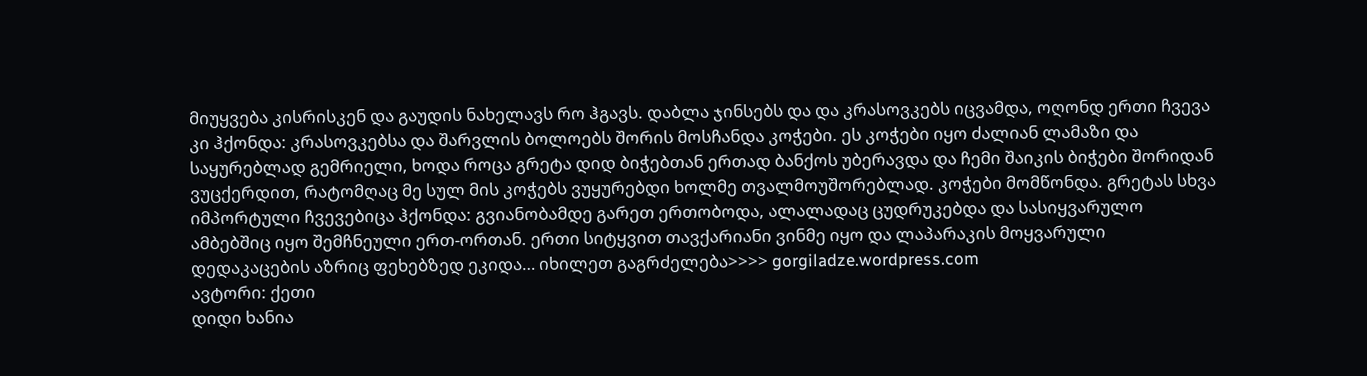მიუყვება კისრისკენ და გაუდის ნახელავს რო ჰგავს. დაბლა ჯინსებს და და კრასოვკებს იცვამდა, ოღონდ ერთი ჩვევა კი ჰქონდა: კრასოვკებსა და შარვლის ბოლოებს შორის მოსჩანდა კოჭები. ეს კოჭები იყო ძალიან ლამაზი და საყურებლად გემრიელი, ხოდა როცა გრეტა დიდ ბიჭებთან ერთად ბანქოს უბერავდა და ჩემი შაიკის ბიჭები შორიდან ვუცქერდით, რატომღაც მე სულ მის კოჭებს ვუყურებდი ხოლმე თვალმოუშორებლად. კოჭები მომწონდა. გრეტას სხვა იმპორტული ჩვევებიცა ჰქონდა: გვიანობამდე გარეთ ერთობოდა, ალალადაც ცუდრუკებდა და სასიყვარულო ამბებშიც იყო შემჩნეული ერთ-ორთან. ერთი სიტყვით თავქარიანი ვინმე იყო და ლაპარაკის მოყვარული დედაკაცების აზრიც ფეხებზედ ეკიდა… იხილეთ გაგრძელება>>>> gorgiladze.wordpress.com
ავტორი: ქეთი
დიდი ხანია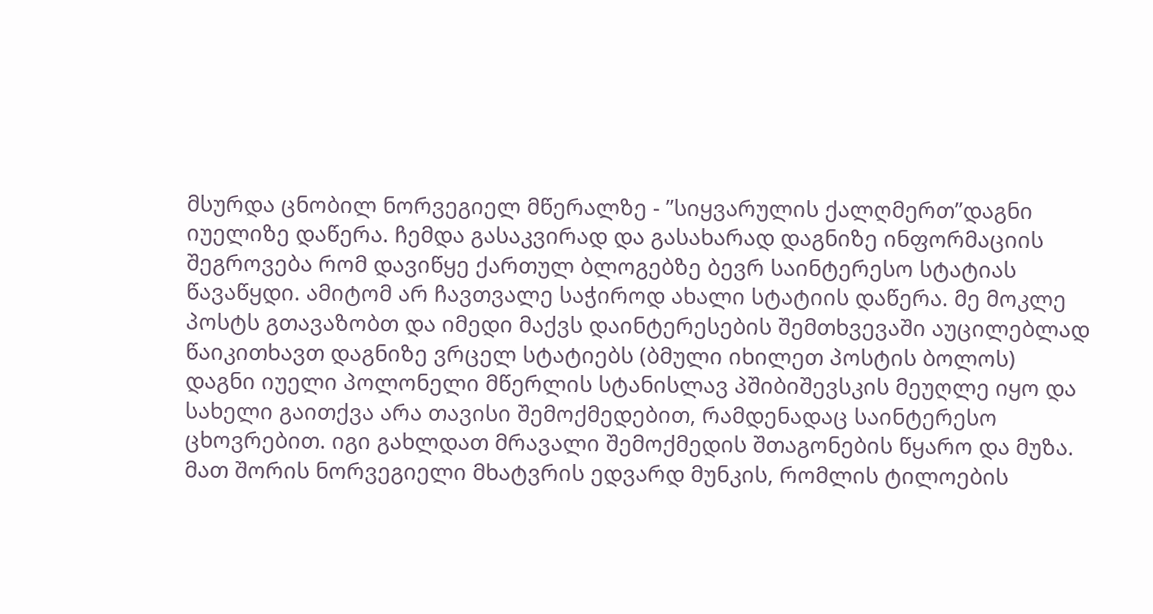მსურდა ცნობილ ნორვეგიელ მწერალზე - ”სიყვარულის ქალღმერთ”დაგნი იუელიზე დაწერა. ჩემდა გასაკვირად და გასახარად დაგნიზე ინფორმაციის შეგროვება რომ დავიწყე ქართულ ბლოგებზე ბევრ საინტერესო სტატიას წავაწყდი. ამიტომ არ ჩავთვალე საჭიროდ ახალი სტატიის დაწერა. მე მოკლე პოსტს გთავაზობთ და იმედი მაქვს დაინტერესების შემთხვევაში აუცილებლად წაიკითხავთ დაგნიზე ვრცელ სტატიებს (ბმული იხილეთ პოსტის ბოლოს)
დაგნი იუელი პოლონელი მწერლის სტანისლავ პშიბიშევსკის მეუღლე იყო და სახელი გაითქვა არა თავისი შემოქმედებით, რამდენადაც საინტერესო ცხოვრებით. იგი გახლდათ მრავალი შემოქმედის შთაგონების წყარო და მუზა. მათ შორის ნორვეგიელი მხატვრის ედვარდ მუნკის, რომლის ტილოების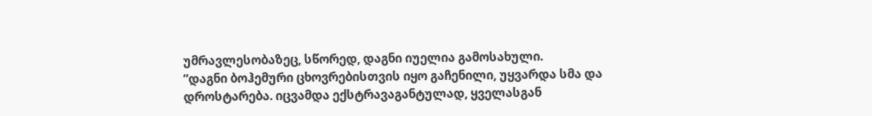უმრავლესობაზეც, სწორედ, დაგნი იუელია გამოსახული.
”დაგნი ბოჰემური ცხოვრებისთვის იყო გაჩენილი, უყვარდა სმა და დროსტარება. იცვამდა ექსტრავაგანტულად, ყველასგან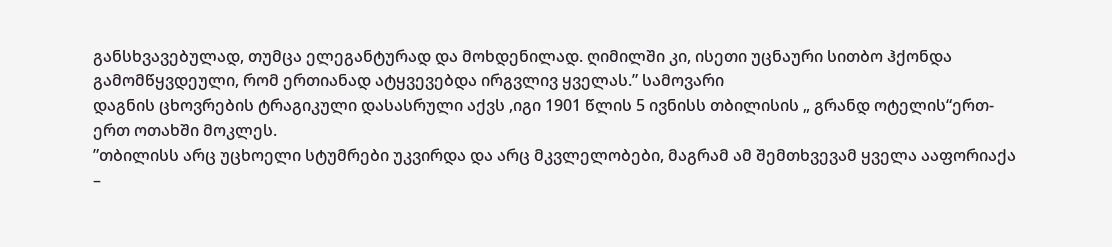განსხვავებულად, თუმცა ელეგანტურად და მოხდენილად. ღიმილში კი, ისეთი უცნაური სითბო ჰქონდა გამომწყვდეული, რომ ერთიანად ატყვევებდა ირგვლივ ყველას.” სამოვარი
დაგნის ცხოვრების ტრაგიკული დასასრული აქვს ,იგი 1901 წლის 5 ივნისს თბილისის „ გრანდ ოტელის“ერთ-ერთ ოთახში მოკლეს.
”თბილისს არც უცხოელი სტუმრები უკვირდა და არც მკვლელობები, მაგრამ ამ შემთხვევამ ყველა ააფორიაქა –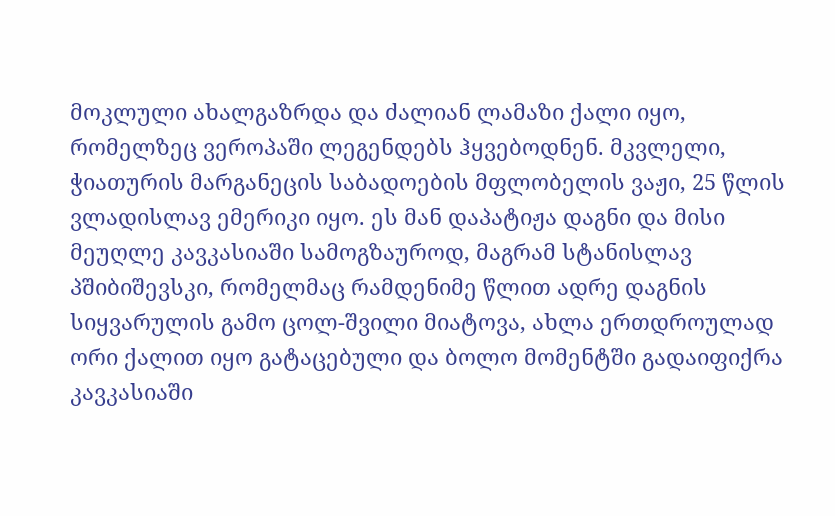მოკლული ახალგაზრდა და ძალიან ლამაზი ქალი იყო, რომელზეც ვეროპაში ლეგენდებს ჰყვებოდნენ. მკვლელი, ჭიათურის მარგანეცის საბადოების მფლობელის ვაჟი, 25 წლის ვლადისლავ ემერიკი იყო. ეს მან დაპატიჟა დაგნი და მისი მეუღლე კავკასიაში სამოგზაუროდ, მაგრამ სტანისლავ პშიბიშევსკი, რომელმაც რამდენიმე წლით ადრე დაგნის სიყვარულის გამო ცოლ-შვილი მიატოვა, ახლა ერთდროულად ორი ქალით იყო გატაცებული და ბოლო მომენტში გადაიფიქრა კავკასიაში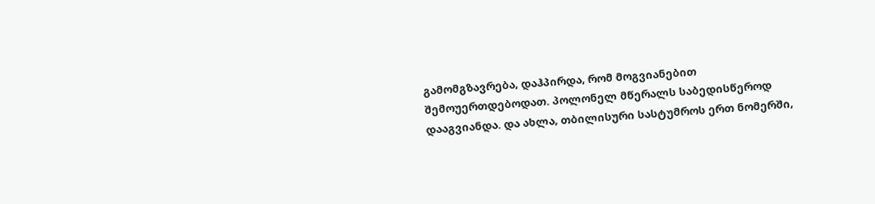გამომგზავრება, დაჰპირდა, რომ მოგვიანებით შემოუერთდებოდათ. პოლონელ მწერალს საბედისწეროდ დააგვიანდა. და ახლა, თბილისური სასტუმროს ერთ ნომერში,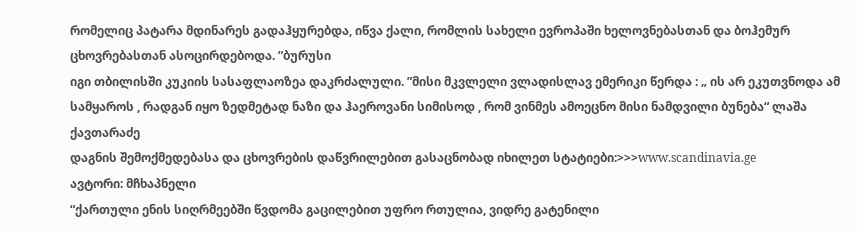რომელიც პატარა მდინარეს გადაჰყურებდა, იწვა ქალი, რომლის სახელი ევროპაში ხელოვნებასთან და ბოჰემურ ცხოვრებასთან ასოცირდებოდა. ”ბურუსი
იგი თბილისში კუკიის სასაფლაოზეა დაკრძალული. ”მისი მკვლელი ვლადისლავ ემერიკი წერდა : „ ის არ ეკუთვნოდა ამ სამყაროს , რადგან იყო ზედმეტად ნაზი და ჰაეროვანი სიმისოდ , რომ ვინმეს ამოეცნო მისი ნამდვილი ბუნება“ ლაშა ქავთარაძე
დაგნის შემოქმედებასა და ცხოვრების დაწვრილებით გასაცნობად იხილეთ სტატიები:>>>www.scandinavia.ge
ავტორი: მჩხაპნელი
“ქართული ენის სიღრმეებში წვდომა გაცილებით უფრო რთულია, ვიდრე გატენილი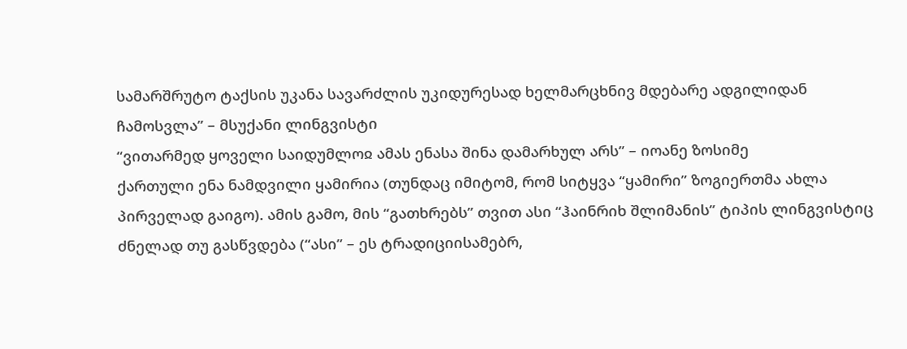სამარშრუტო ტაქსის უკანა სავარძლის უკიდურესად ხელმარცხნივ მდებარე ადგილიდან ჩამოსვლა” – მსუქანი ლინგვისტი
“ვითარმედ ყოველი საიდუმლოჲ ამას ენასა შინა დამარხულ არს” – იოანე ზოსიმე
ქართული ენა ნამდვილი ყამირია (თუნდაც იმიტომ, რომ სიტყვა “ყამირი” ზოგიერთმა ახლა პირველად გაიგო). ამის გამო, მის “გათხრებს” თვით ასი “ჰაინრიხ შლიმანის” ტიპის ლინგვისტიც ძნელად თუ გასწვდება (“ასი” – ეს ტრადიციისამებრ,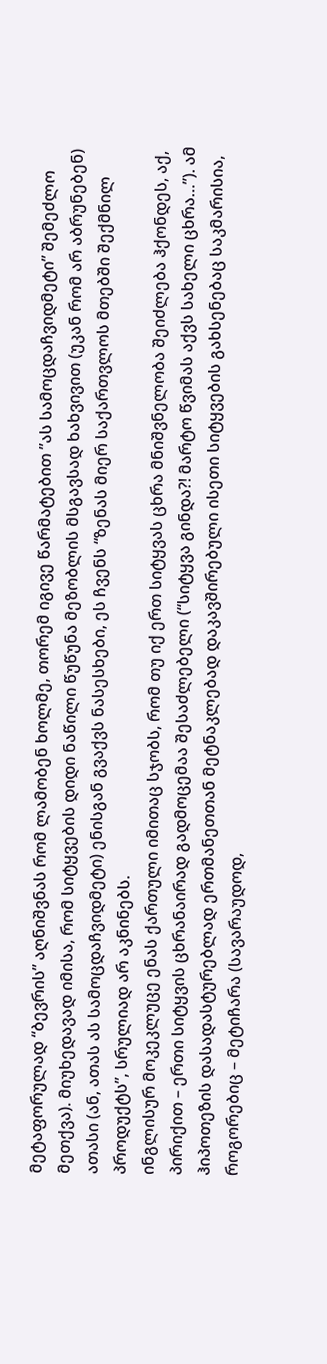მეტაფორულად “ბევრის” აღნიშვნას რომ ლამობენ ხოლმე, თორემ იგივე წარმატებით ”ას სამოცდაჩვიდმეტი” შემეძლო მეთქვა). მიუხედავად იმისა, რომ სიტყვების დიდი ნაწილი წუწუნა მეზობლის მსგავსად ხახვივით (უკან რომ არ აბრუნებენ) ათასი (ან, ათას ას სამოცდაჩვიდმეტი) ენისგან გვაქვს ნასესხები, ეს ჩვენს “ზენას მიერ საქართვლოს მთებში შექმნილ პროდუქტს”, სრულიად არ აკნინებს.
ინგლისურ მოკეკლუცე ენას ქართული იმითაც სჯობს, რომ თუ იქ ერთ სიტყვას ცხრა მნიშვნელობა შეიძლება ჰქონდეს, აქ, პირიქით – ერთი სიტყვის ცხრანაირად გადმოცემაა შესაძლებელი (“სიტყვა გინდა?! მარტო წვიმას აქვს სახელი ცხრა…”). ამ ჰიპოთეზის დასადასტურებლად ერთმანეთთან მეტნაკლებად დაკავშირებული ისეთი სიტყვების გახსენებაც საკმარისია, როგორებიც – მეტიჩარა (სავარაუდოდ,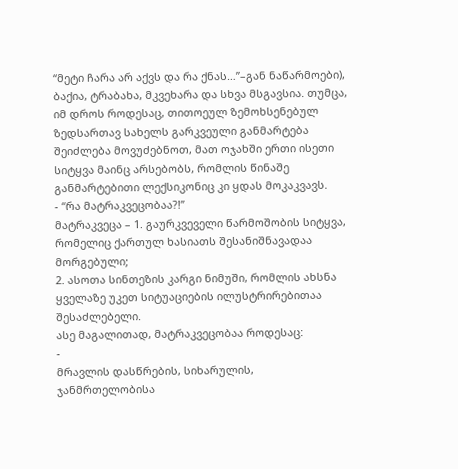“მეტი ჩარა არ აქვს და რა ქნას…”–გან ნაწარმოები), ბაქია, ტრაბახა, მკვეხარა და სხვა მსგავსია. თუმცა, იმ დროს როდესაც, თითოეულ ზემოხსენებულ ზედსართავ სახელს გარკვეული განმარტება შეიძლება მოვუძებნოთ, მათ ოჯახში ერთი ისეთი სიტყვა მაინც არსებობს, რომლის წინაშე განმარტებითი ლექსიკონიც კი ყდას მოკაკვავს.
- “რა მატრაკვეცობაა?!”
მატრაკვეცა – 1. გაურკვეველი წარმოშობის სიტყვა, რომელიც ქართულ ხასიათს შესანიშნავადაა მორგებული;
2. ასოთა სინთეზის კარგი ნიმუში, რომლის ახსნა ყველაზე უკეთ სიტუაციების ილუსტრირებითაა შესაძლებელი.
ასე მაგალითად, მატრაკვეცობაა როდესაც:
-
მრავლის დასწრების, სიხარულის, ჯანმრთელობისა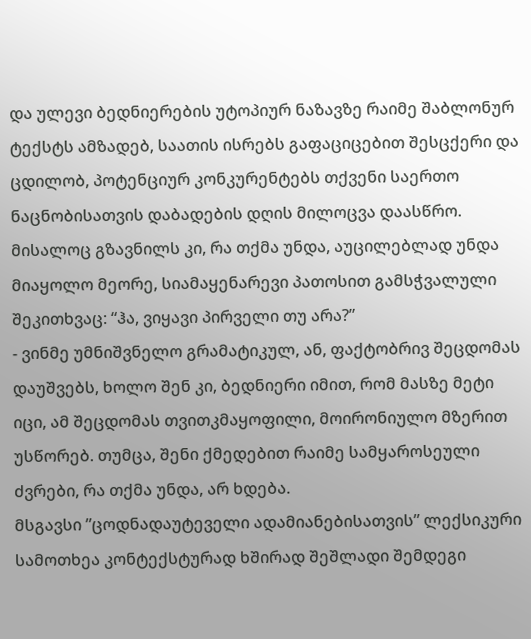და ულევი ბედნიერების უტოპიურ ნაზავზე რაიმე შაბლონურ ტექსტს ამზადებ, საათის ისრებს გაფაციცებით შესცქერი და ცდილობ, პოტენციურ კონკურენტებს თქვენი საერთო ნაცნობისათვის დაბადების დღის მილოცვა დაასწრო. მისალოც გზავნილს კი, რა თქმა უნდა, აუცილებლად უნდა მიაყოლო მეორე, სიამაყენარევი პათოსით გამსჭვალული შეკითხვაც: “ჰა, ვიყავი პირველი თუ არა?”
- ვინმე უმნიშვნელო გრამატიკულ, ან, ფაქტობრივ შეცდომას დაუშვებს, ხოლო შენ კი, ბედნიერი იმით, რომ მასზე მეტი იცი, ამ შეცდომას თვითკმაყოფილი, მოირონიულო მზერით უსწორებ. თუმცა, შენი ქმედებით რაიმე სამყაროსეული ძვრები, რა თქმა უნდა, არ ხდება.
მსგავსი ”ცოდნადაუტეველი ადამიანებისათვის” ლექსიკური სამოთხეა კონტექსტურად ხშირად შეშლადი შემდეგი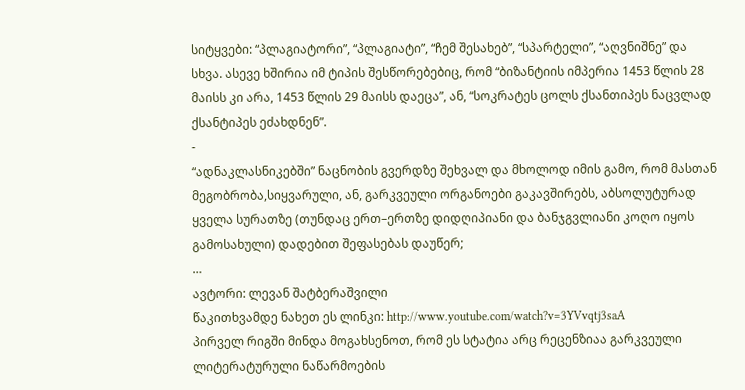სიტყვები: “პლაგიატორი”, “პლაგიატი”, “ჩემ შესახებ”, “სპარტელი”, “აღვნიშნე” და სხვა. ასევე ხშირია იმ ტიპის შესწორებებიც, რომ “ბიზანტიის იმპერია 1453 წლის 28 მაისს კი არა, 1453 წლის 29 მაისს დაეცა”, ან, “სოკრატეს ცოლს ქსანთიპეს ნაცვლად ქსანტიპეს ეძახდნენ”.
-
“ადნაკლასნიკებში” ნაცნობის გვერდზე შეხვალ და მხოლოდ იმის გამო, რომ მასთან მეგობრობა,სიყვარული, ან, გარკვეული ორგანოები გაკავშირებს, აბსოლუტურად ყველა სურათზე (თუნდაც ერთ–ერთზე დიდღიპიანი და ბანჯგვლიანი კოღო იყოს გამოსახული) დადებით შეფასებას დაუწერ;
…
ავტორი: ლევან შატბერაშვილი
წაკითხვამდე ნახეთ ეს ლინკი: http://www.youtube.com/watch?v=3YVvqtj3saA
პირველ რიგში მინდა მოგახსენოთ, რომ ეს სტატია არც რეცენზიაა გარკვეული ლიტერატურული ნაწარმოების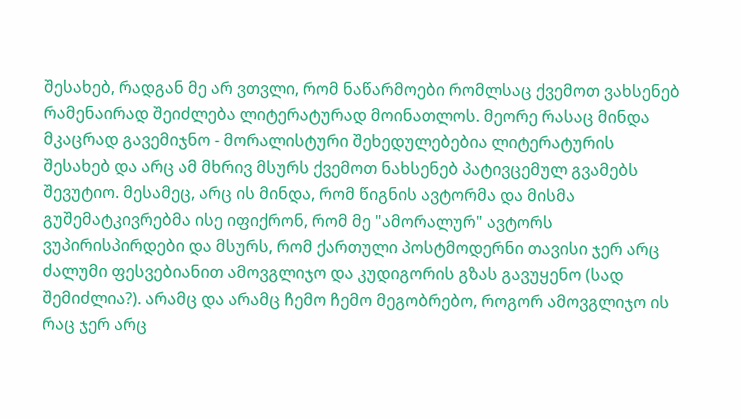შესახებ, რადგან მე არ ვთვლი, რომ ნაწარმოები რომლსაც ქვემოთ ვახსენებ რამენაირად შეიძლება ლიტერატურად მოინათლოს. მეორე რასაც მინდა მკაცრად გავემიჯნო - მორალისტური შეხედულებებია ლიტერატურის შესახებ და არც ამ მხრივ მსურს ქვემოთ ნახსენებ პატივცემულ გვამებს შევუტიო. მესამეც, არც ის მინდა, რომ წიგნის ავტორმა და მისმა გუშემატკივრებმა ისე იფიქრონ, რომ მე "ამორალურ" ავტორს ვუპირისპირდები და მსურს, რომ ქართული პოსტმოდერნი თავისი ჯერ არც ძალუმი ფესვებიანით ამოვგლიჯო და კუდიგორის გზას გავუყენო (სად შემიძლია?). არამც და არამც ჩემო ჩემო მეგობრებო, როგორ ამოვგლიჯო ის რაც ჯერ არც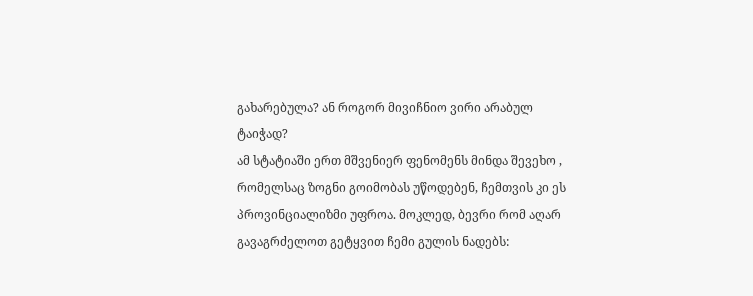გახარებულა? ან როგორ მივიჩნიო ვირი არაბულ ტაიჭად?
ამ სტატიაში ერთ მშვენიერ ფენომენს მინდა შევეხო , რომელსაც ზოგნი გოიმობას უწოდებენ, ჩემთვის კი ეს პროვინციალიზმი უფროა. მოკლედ, ბევრი რომ აღარ გავაგრძელოთ გეტყვით ჩემი გულის ნადებს: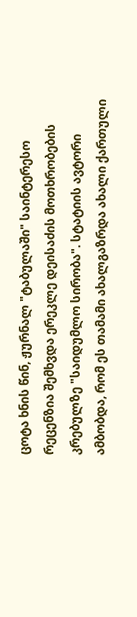ცოტა ხნის წინ, ჟურნალ "ტაბულაში" საინტერესო რეცენზია შემხვდა ერეკლე დეისაძის მოთხრობების კრებულზე "საიდუმლო სირობა". სტატიის ავტორი ამბობდა, რომ ეს თამამი ახალგაზრდა ახალი ქართული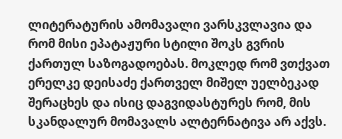ლიტერატურის ამომავალი ვარსკვლავია და რომ მისი ეპატაჟური სტილი შოკს გვრის ქართულ საზოგადოებას. მოკლედ რომ ვთქვათ ერელკე დეისაძე ქართველ მიშელ უელბეკად შერაცხეს და ისიც დაგვიდასტურეს რომ, მის სკანდალურ მომავალს ალტერნატივა არ აქვს.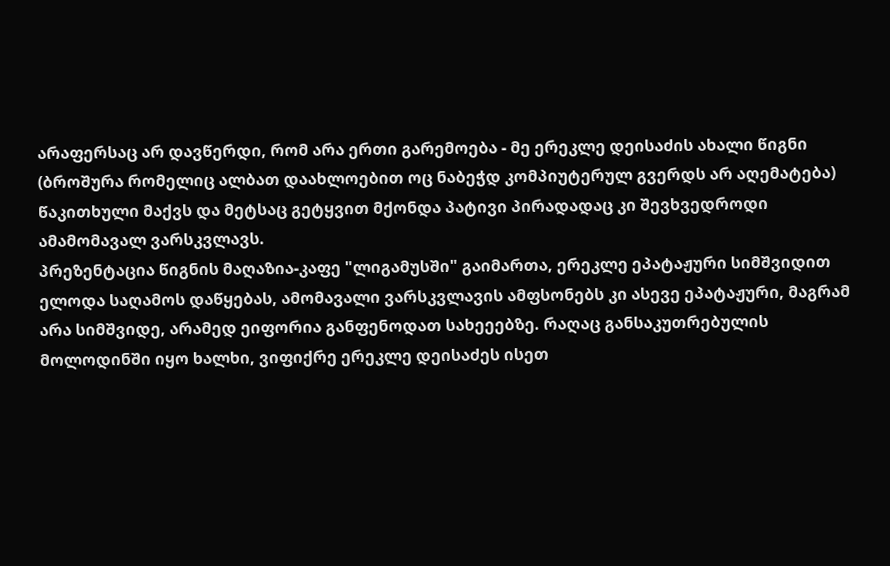არაფერსაც არ დავწერდი, რომ არა ერთი გარემოება - მე ერეკლე დეისაძის ახალი წიგნი (ბროშურა რომელიც ალბათ დაახლოებით ოც ნაბეჭდ კომპიუტერულ გვერდს არ აღემატება) წაკითხული მაქვს და მეტსაც გეტყვით მქონდა პატივი პირადადაც კი შევხვედროდი ამამომავალ ვარსკვლავს.
პრეზენტაცია წიგნის მაღაზია-კაფე "ლიგამუსში" გაიმართა, ერეკლე ეპატაჟური სიმშვიდით ელოდა საღამოს დაწყებას, ამომავალი ვარსკვლავის ამფსონებს კი ასევე ეპატაჟური, მაგრამ არა სიმშვიდე, არამედ ეიფორია განფენოდათ სახეეებზე. რაღაც განსაკუთრებულის მოლოდინში იყო ხალხი, ვიფიქრე ერეკლე დეისაძეს ისეთ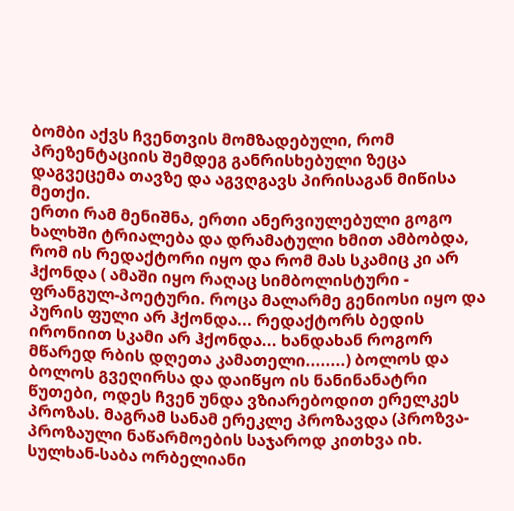ბომბი აქვს ჩვენთვის მომზადებული, რომ პრეზენტაციის შემდეგ განრისხებული ზეცა დაგვეცემა თავზე და აგვღგავს პირისაგან მიწისა მეთქი.
ერთი რამ მენიშნა, ერთი ანერვიულებული გოგო ხალხში ტრიალება და დრამატული ხმით ამბობდა, რომ ის რედაქტორი იყო და რომ მას სკამიც კი არ ჰქონდა ( ამაში იყო რაღაც სიმბოლისტური - ფრანგულ-პოეტური. როცა მალარმე გენიოსი იყო და პურის ფული არ ჰქონდა... რედაქტორს ბედის ირონიით სკამი არ ჰქონდა... ხანდახან როგორ მწარედ რბის დღეთა კამათელი........) ბოლოს და ბოლოს გვეღირსა და დაიწყო ის ნანინანატრი წუთები, ოდეს ჩვენ უნდა ვზიარებოდით ერელკეს პროზას. მაგრამ სანამ ერეკლე პროზავდა (პროზვა- პროზაული ნაწარმოების საჯაროდ კითხვა იხ. სულხან-საბა ორბელიანი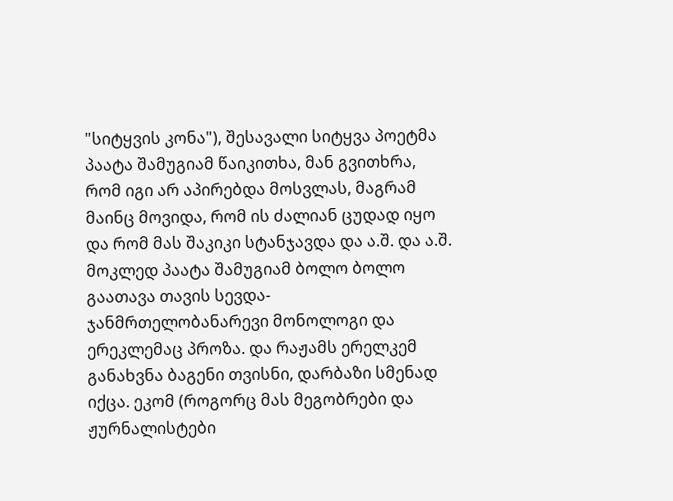"სიტყვის კონა"), შესავალი სიტყვა პოეტმა პაატა შამუგიამ წაიკითხა, მან გვითხრა, რომ იგი არ აპირებდა მოსვლას, მაგრამ მაინც მოვიდა, რომ ის ძალიან ცუდად იყო და რომ მას შაკიკი სტანჯავდა და ა.შ. და ა.შ. მოკლედ პაატა შამუგიამ ბოლო ბოლო გაათავა თავის სევდა- ჯანმრთელობანარევი მონოლოგი და ერეკლემაც პროზა. და რაჟამს ერელკემ განახვნა ბაგენი თვისნი, დარბაზი სმენად იქცა. ეკომ (როგორც მას მეგობრები და ჟურნალისტები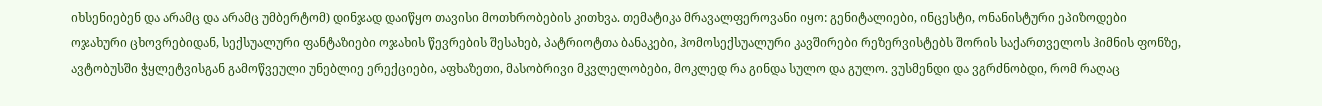იხსენიებენ და არამც და არამც უმბერტომ) დინჯად დაიწყო თავისი მოთხრობების კითხვა. თემატიკა მრავალფეროვანი იყო: გენიტალიები, ინცესტი, ონანისტური ეპიზოდები ოჯახური ცხოვრებიდან, სექსუალური ფანტაზიები ოჯახის წევრების შესახებ, პატრიოტთა ბანაკები, ჰომოსექსუალური კავშირები რეზერვისტებს შორის საქართველოს ჰიმნის ფონზე, ავტობუსში ჭყლეტვისგან გამოწვეული უნებლიე ერექციები, აფხაზეთი, მასობრივი მკვლელობები, მოკლედ რა გინდა სულო და გულო. ვუსმენდი და ვგრძნობდი, რომ რაღაც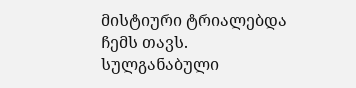მისტიური ტრიალებდა ჩემს თავს. სულგანაბული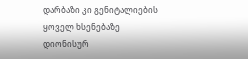დარბაზი კი გენიტალიების ყოველ ხსენებაზე დიონისურ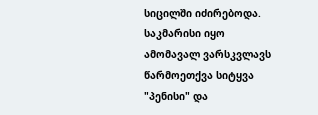სიცილში იძირებოდა. საკმარისი იყო ამომავალ ვარსკვლავს წარმოეთქვა სიტყვა "პენისი" და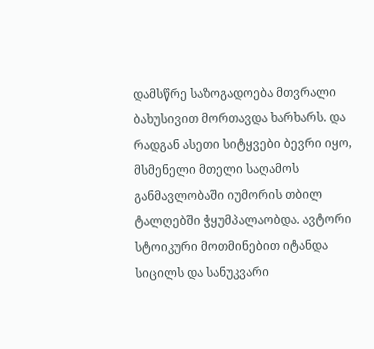დამსწრე საზოგადოება მთვრალი ბახუსივით მორთავდა ხარხარს. და რადგან ასეთი სიტყვები ბევრი იყო, მსმენელი მთელი საღამოს განმავლობაში იუმორის თბილ ტალღებში ჭყუმპალაობდა. ავტორი სტოიკური მოთმინებით იტანდა სიცილს და სანუკვარი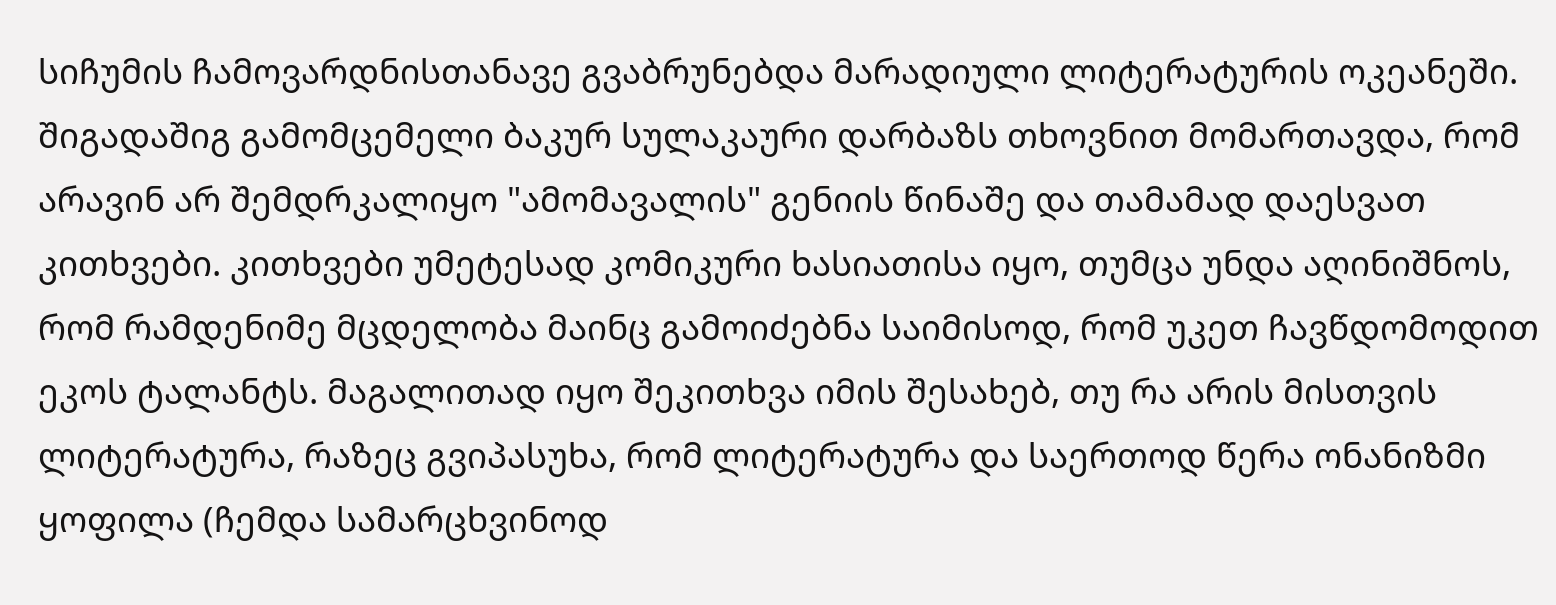სიჩუმის ჩამოვარდნისთანავე გვაბრუნებდა მარადიული ლიტერატურის ოკეანეში. შიგადაშიგ გამომცემელი ბაკურ სულაკაური დარბაზს თხოვნით მომართავდა, რომ არავინ არ შემდრკალიყო "ამომავალის" გენიის წინაშე და თამამად დაესვათ კითხვები. კითხვები უმეტესად კომიკური ხასიათისა იყო, თუმცა უნდა აღინიშნოს, რომ რამდენიმე მცდელობა მაინც გამოიძებნა საიმისოდ, რომ უკეთ ჩავწდომოდით ეკოს ტალანტს. მაგალითად იყო შეკითხვა იმის შესახებ, თუ რა არის მისთვის ლიტერატურა, რაზეც გვიპასუხა, რომ ლიტერატურა და საერთოდ წერა ონანიზმი ყოფილა (ჩემდა სამარცხვინოდ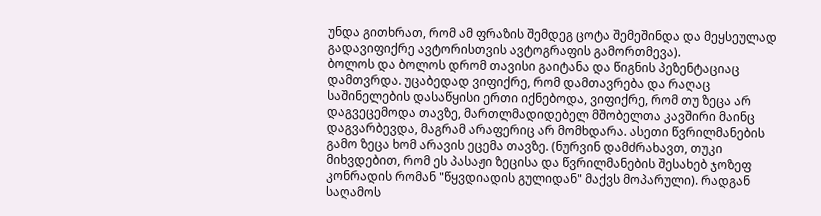უნდა გითხრათ, რომ ამ ფრაზის შემდეგ ცოტა შემეშინდა და მეყსეულად გადავიფიქრე ავტორისთვის ავტოგრაფის გამორთმევა).
ბოლოს და ბოლოს დრომ თავისი გაიტანა და წიგნის პეზენტაციაც დამთვრდა. უცაბედად ვიფიქრე, რომ დამთავრება და რაღაც საშინელების დასაწყისი ერთი იქნებოდა, ვიფიქრე, რომ თუ ზეცა არ დაგვეცემოდა თავზე, მართლმადიდებელ მშობელთა კავშირი მაინც დაგვარბევდა, მაგრამ არაფერიც არ მომხდარა. ასეთი წვრილმანების გამო ზეცა ხომ არავის ეცემა თავზე. (ნურვინ დამძრახავთ, თუკი მიხვდებით, რომ ეს პასაჟი ზეცისა და წვრილმანების შესახებ ჯოზეფ კონრადის რომან "წყვდიადის გულიდან" მაქვს მოპარული). რადგან საღამოს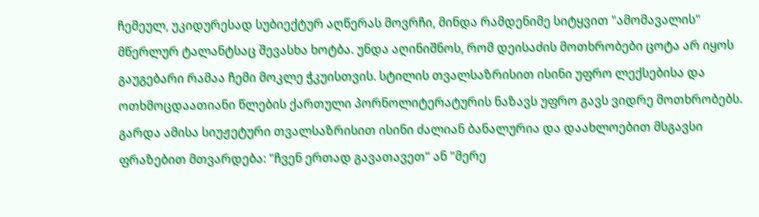ჩემეულ, უკიდურესად სუბიექტურ აღწერას მოვრჩი, მინდა რამდენიმე სიტყვით "ამომავალის" მწერლურ ტალანტსაც შევასხა ხოტბა. უნდა აღინიშნოს, რომ დეისაძის მოთხრობები ცოტა არ იყოს გაუგებარი რამაა ჩემი მოკლე ჭკუისთვის. სტილის თვალსაზრისით ისინი უფრო ლექსებისა და ოთხმოცდაათიანი წლების ქართული პორნოლიტერატურის ნაზავს უფრო გავს ვიდრე მოთხრობებს. გარდა ამისა სიუჟეტური თვალსაზრისით ისინი ძალიან ბანალურია და დაახლოებით მსგავსი ფრაზებით მთვარდება: "ჩვენ ერთად გავათავეთ" ან "მერე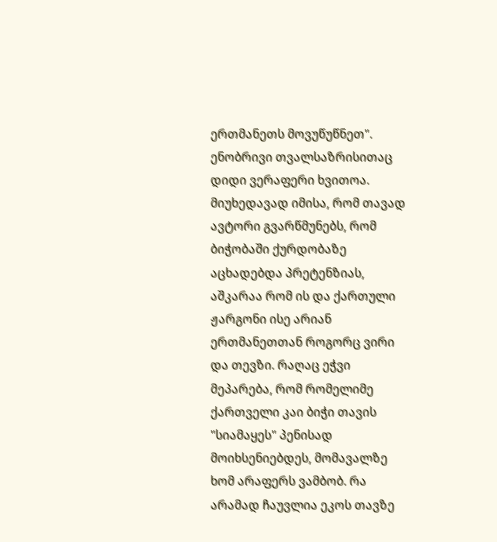ერთმანეთს მოვუწუწნეთ". ენობრივი თვალსაზრისითაც დიდი ვერაფერი ხვითოა. მიუხედავად იმისა, რომ თავად ავტორი გვარწმუნებს, რომ ბიჭობაში ქურდობაზე აცხადებდა პრეტენზიას, აშკარაა რომ ის და ქართული ჟარგონი ისე არიან ერთმანეთთან როგორც ვირი და თევზი. რაღაც ეჭვი მეპარება, რომ რომელიმე ქართველი კაი ბიჭი თავის "სიამაყეს" პენისად მოიხსენიებდეს, მომავალზე ხომ არაფერს ვამბობ. რა არამად ჩაუვლია ეკოს თავზე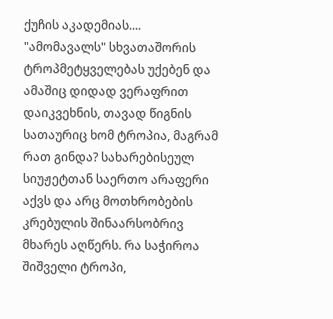ქუჩის აკადემიას....
"ამომავალს" სხვათაშორის ტროპმეტყველებას უქებენ და ამაშიც დიდად ვერაფრით დაიკვეხნის, თავად წიგნის სათაურიც ხომ ტროპია, მაგრამ რათ გინდა? სახარებისეულ სიუჟეტთან საერთო არაფერი აქვს და არც მოთხრობების კრებულის შინაარსობრივ მხარეს აღწერს. რა საჭიროა შიშველი ტროპი,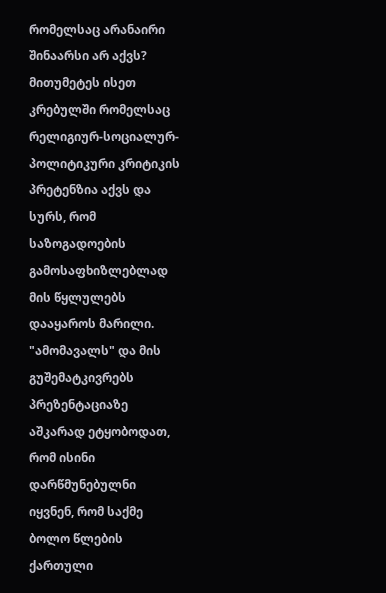რომელსაც არანაირი შინაარსი არ აქვს? მითუმეტეს ისეთ კრებულში რომელსაც რელიგიურ-სოციალურ-პოლიტიკური კრიტიკის პრეტენზია აქვს და სურს, რომ საზოგადოების გამოსაფხიზლებლად მის წყლულებს დააყაროს მარილი.
"ამომავალს" და მის გუშემატკივრებს პრეზენტაციაზე აშკარად ეტყობოდათ, რომ ისინი დარწმუნებულნი იყვნენ, რომ საქმე ბოლო წლების ქართული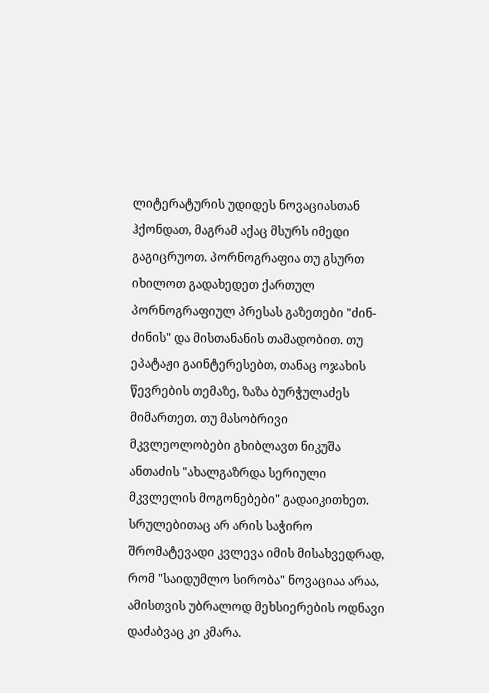ლიტერატურის უდიდეს ნოვაციასთან ჰქონდათ, მაგრამ აქაც მსურს იმედი გაგიცრუოთ. პორნოგრაფია თუ გსურთ იხილოთ გადახედეთ ქართულ პორნოგრაფიულ პრესას გაზეთები "ძინ-ძინის" და მისთანანის თამადობით. თუ ეპატაჟი გაინტერესებთ, თანაც ოჯახის წევრების თემაზე, ზაზა ბურჭულაძეს მიმართეთ. თუ მასობრივი მკვლეოლობები გხიბლავთ ნიკუშა ანთაძის "ახალგაზრდა სერიული მკვლელის მოგონებები" გადაიკითხეთ. სრულებითაც არ არის საჭირო შრომატევადი კვლევა იმის მისახვედრად, რომ "საიდუმლო სირობა" ნოვაციაა არაა, ამისთვის უბრალოდ მეხსიერების ოდნავი დაძაბვაც კი კმარა.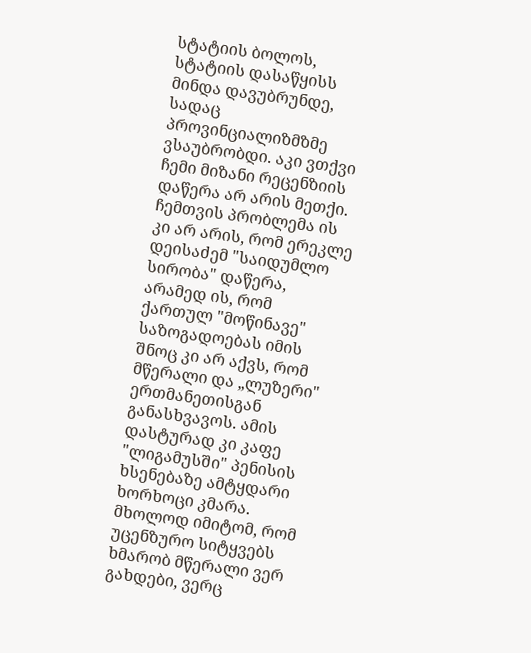სტატიის ბოლოს, სტატიის დასაწყისს მინდა დავუბრუნდე, სადაც პროვინციალიზმზმე ვსაუბრობდი. აკი ვთქვი ჩემი მიზანი რეცენზიის დაწერა არ არის მეთქი. ჩემთვის პრობლემა ის კი არ არის, რომ ერეკლე დეისაძემ "საიდუმლო სირობა" დაწერა, არამედ ის, რომ ქართულ "მოწინავე" საზოგადოებას იმის შნოც კი არ აქვს, რომ მწერალი და „ლუზერი" ერთმანეთისგან განასხვავოს. ამის დასტურად კი კაფე "ლიგამუსში" პენისის ხსენებაზე ამტყდარი ხორხოცი კმარა. მხოლოდ იმიტომ, რომ უცენზურო სიტყვებს ხმარობ მწერალი ვერ გახდები, ვერც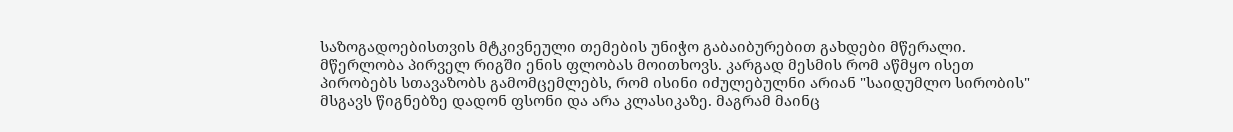საზოგადოებისთვის მტკივნეული თემების უნიჭო გაბაიბურებით გახდები მწერალი. მწერლობა პირველ რიგში ენის ფლობას მოითხოვს. კარგად მესმის რომ აწმყო ისეთ პირობებს სთავაზობს გამომცემლებს, რომ ისინი იძულებულნი არიან "საიდუმლო სირობის" მსგავს წიგნებზე დადონ ფსონი და არა კლასიკაზე. მაგრამ მაინც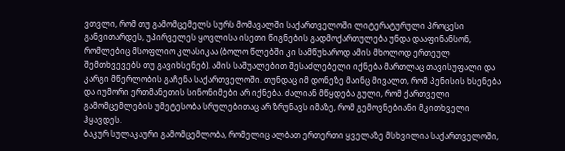ვთვლი, რომ თუ გამომცემელს სურს მომავალში საქართველოში ლიტერატურული პროცესი განვითარდეს, უპირველეს ყოვლისა ისეთი წიგნების გადმოქართულება უნდა დააფინანსონ, რომლებიც მსოფლიო კლასიკაა (ბოლო წლებში კი სამწუხაროდ ამის მხოლოდ ერთეულ შემთხვევებს თუ გავიხსენებ). ამის საშუალებით შესაძლებელი იქნება მართლაც თავისუფალი და კარგი მწერლობის გაჩენა საქართველოში. თუნდაც იმ დონეზე მაინც მივალთ, რომ პენისის ხსენება და იუმორი ერთმანეთის სინონიმები არ იქნება. ძალიან მწყდება გული, რომ ქართველი გამომცემლების უმეტესობა სრულებითაც არ ზრუნავს იმაზე, რომ გემოვნებიანი მკითხველი ჰყავდეს.
ბაკურ სულაკაური გამომცემლობა, რომელიც ალბათ ერთერთი ყველაზე მსხვილია საქართველოში,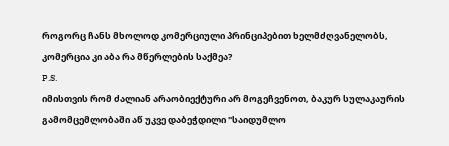როგორც ჩანს მხოლოდ კომერციული პრინციპებით ხელმძღვანელობს, კომერცია კი აბა რა მწერლების საქმეა?
P.S.
იმისთვის რომ ძალიან არაობიექტური არ მოგეჩვენოთ, ბაკურ სულაკაურის გამომცემლობაში აწ უკვე დაბეჭდილი "საიდუმლო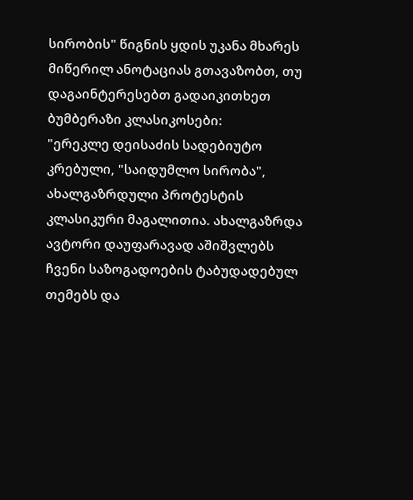სირობის" წიგნის ყდის უკანა მხარეს მიწერილ ანოტაციას გთავაზობთ, თუ დაგაინტერესებთ გადაიკითხეთ ბუმბერაზი კლასიკოსები:
"ერეკლე დეისაძის სადებიუტო კრებული, "საიდუმლო სირობა", ახალგაზრდული პროტესტის კლასიკური მაგალითია. ახალგაზრდა ავტორი დაუფარავად აშიშვლებს ჩვენი საზოგადოების ტაბუდადებულ თემებს და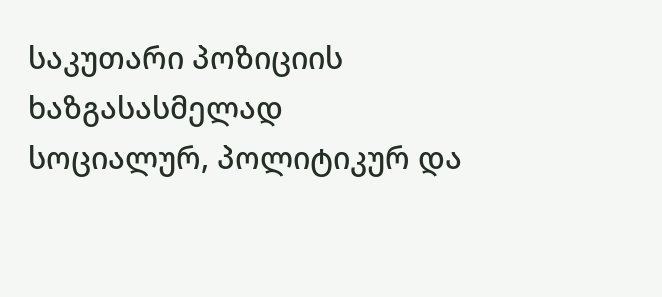საკუთარი პოზიციის ხაზგასასმელად სოციალურ, პოლიტიკურ და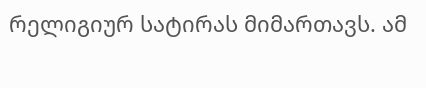რელიგიურ სატირას მიმართავს. ამ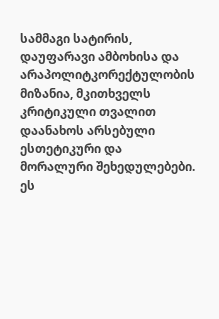სამმაგი სატირის, დაუფარავი ამბოხისა და არაპოლიტკორექტულობის მიზანია, მკითხველს კრიტიკული თვალით დაანახოს არსებული ესთეტიკური და მორალური შეხედულებები. ეს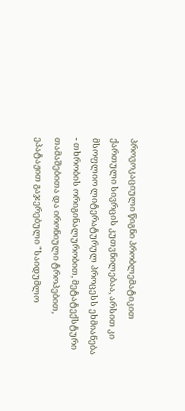პროვოკაციული წიგნი პრობლემატიკით ქართული სივრცის კუთვნილებაა, არსით კი მსოფლიო ლიტერატურულ პროცესს ეხმიანება - თხრობის ორიგინალურობით, მეტატექსტური თამაშებითა და ირონიული ტროპებით, ეპატაჟით გაჯერებული "საიდუმლო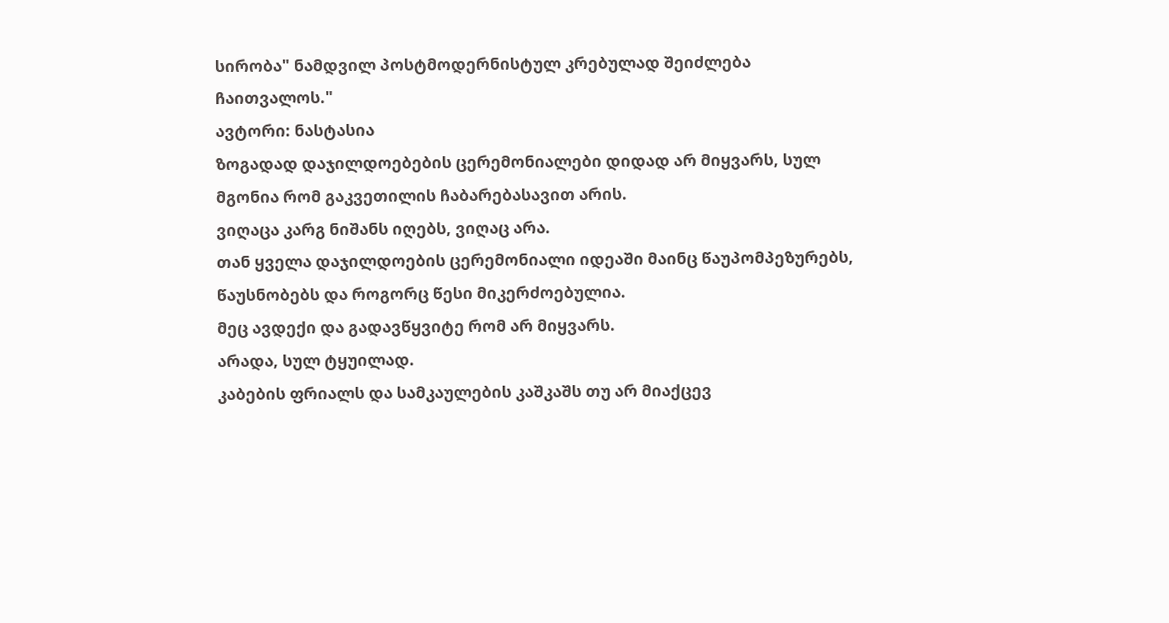სირობა" ნამდვილ პოსტმოდერნისტულ კრებულად შეიძლება ჩაითვალოს."
ავტორი: ნასტასია
ზოგადად დაჯილდოებების ცერემონიალები დიდად არ მიყვარს, სულ მგონია რომ გაკვეთილის ჩაბარებასავით არის.
ვიღაცა კარგ ნიშანს იღებს, ვიღაც არა.
თან ყველა დაჯილდოების ცერემონიალი იდეაში მაინც წაუპომპეზურებს, წაუსნობებს და როგორც წესი მიკერძოებულია.
მეც ავდექი და გადავწყვიტე რომ არ მიყვარს.
არადა, სულ ტყუილად.
კაბების ფრიალს და სამკაულების კაშკაშს თუ არ მიაქცევ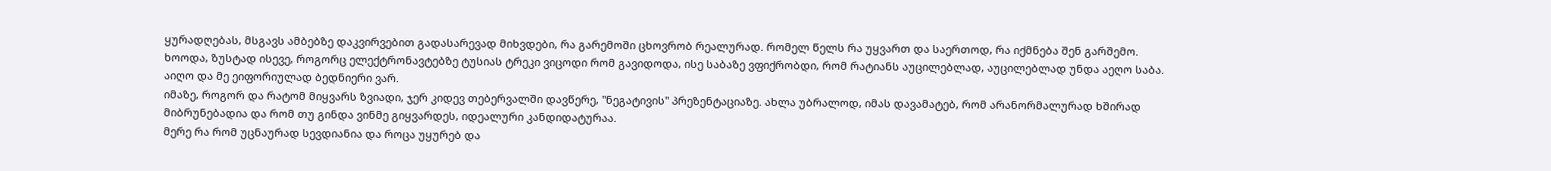ყურადღებას, მსგავს ამბებზე დაკვირვებით გადასარევად მიხვდები, რა გარემოში ცხოვრობ რეალურად. რომელ წელს რა უყვართ და საერთოდ, რა იქმნება შენ გარშემო.
ხოოდა, ზუსტად ისევე, როგორც ელექტრონავტებზე ტუსიას ტრეკი ვიცოდი რომ გავიდოდა, ისე საბაზე ვფიქრობდი, რომ რატიანს აუცილებლად, აუცილებლად უნდა აეღო საბა.
აიღო და მე ეიფორიულად ბედნიერი ვარ.
იმაზე, როგორ და რატომ მიყვარს ზვიადი, ჯერ კიდევ თებერვალში დავწერე, "ნეგატივის" პრეზენტაციაზე. ახლა უბრალოდ, იმას დავამატებ, რომ არანორმალურად ხშირად მიბრუნებადია და რომ თუ გინდა ვინმე გიყვარდეს, იდეალური კანდიდატურაა.
მერე რა რომ უცნაურად სევდიანია და როცა უყურებ და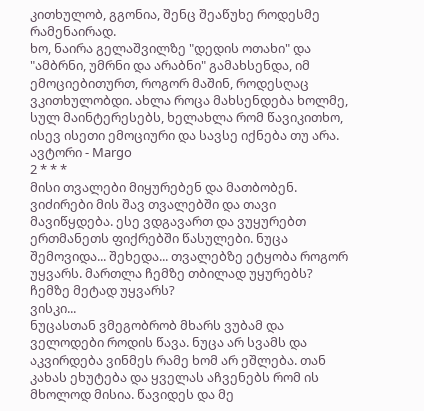კითხულობ, გგონია, შენც შეაწუხე როდესმე რამენაირად.
ხო, ნაირა გელაშვილზე "დედის ოთახი" და "ამბრნი, უმრნი და არაბნი" გამახსენდა, იმ ემოციებითურთ, როგორ მაშინ, როდესღაც ვკითხულობდი. ახლა როცა მახსენდება ხოლმე, სულ მაინტერესებს, ხელახლა რომ წავიკითხო, ისევ ისეთი ემოციური და სავსე იქნება თუ არა.
ავტორი - Margo
2 * * *
მისი თვალები მიყურებენ და მათბობენ. ვიძირები მის შავ თვალებში და თავი მავიწყდება. ესე ვდგავართ და ვუყურებთ ერთმანეთს ფიქრებში წასულები. ნუცა შემოვიდა... შეხედა... თვალებზე ეტყობა როგორ უყვარს. მართლა ჩემზე თბილად უყურებს? ჩემზე მეტად უყვარს?
ვისკი...
ნუცასთან ვმეგობრობ მხარს ვუბამ და ველოდები როდის წავა. ნუცა არ სვამს და აკვირდება ვინმეს რამე ხომ არ ეშლება. თან კახას ეხუტება და ყველას აჩვენებს რომ ის მხოლოდ მისია. წავიდეს და მე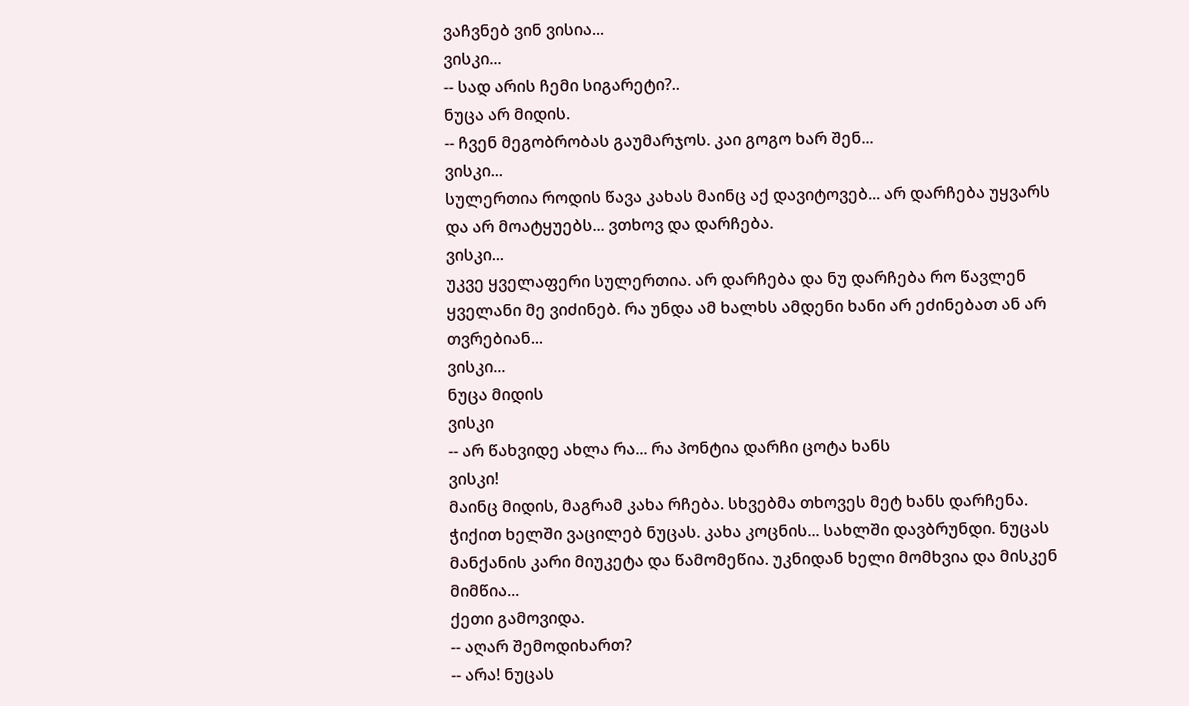ვაჩვნებ ვინ ვისია...
ვისკი...
-- სად არის ჩემი სიგარეტი?..
ნუცა არ მიდის.
-- ჩვენ მეგობრობას გაუმარჯოს. კაი გოგო ხარ შენ...
ვისკი...
სულერთია როდის წავა კახას მაინც აქ დავიტოვებ... არ დარჩება უყვარს და არ მოატყუებს... ვთხოვ და დარჩება.
ვისკი...
უკვე ყველაფერი სულერთია. არ დარჩება და ნუ დარჩება რო წავლენ ყველანი მე ვიძინებ. რა უნდა ამ ხალხს ამდენი ხანი არ ეძინებათ ან არ თვრებიან...
ვისკი...
ნუცა მიდის
ვისკი
-- არ წახვიდე ახლა რა... რა პონტია დარჩი ცოტა ხანს
ვისკი!
მაინც მიდის, მაგრამ კახა რჩება. სხვებმა თხოვეს მეტ ხანს დარჩენა.
ჭიქით ხელში ვაცილებ ნუცას. კახა კოცნის... სახლში დავბრუნდი. ნუცას მანქანის კარი მიუკეტა და წამომეწია. უკნიდან ხელი მომხვია და მისკენ მიმწია...
ქეთი გამოვიდა.
-- აღარ შემოდიხართ?
-- არა! ნუცას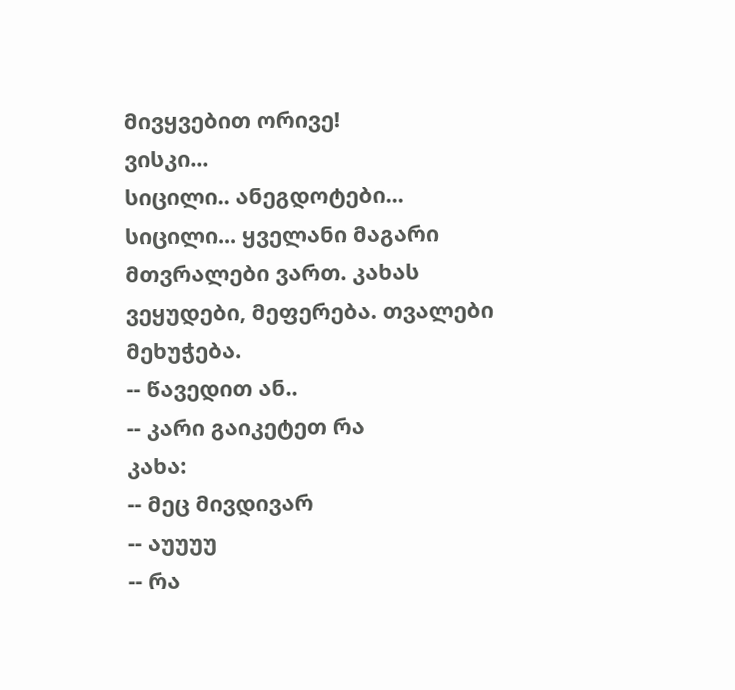მივყვებით ორივე!
ვისკი...
სიცილი.. ანეგდოტები... სიცილი... ყველანი მაგარი მთვრალები ვართ. კახას ვეყუდები, მეფერება. თვალები მეხუჭება.
-- წავედით ან..
-- კარი გაიკეტეთ რა
კახა:
-- მეც მივდივარ
-- აუუუუ
-- რა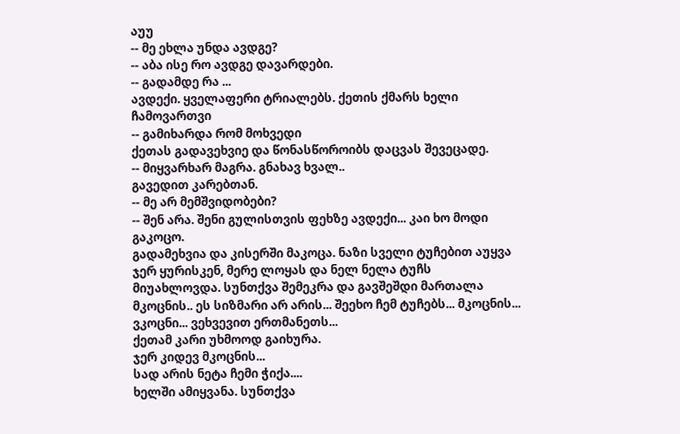აუუ
-- მე ეხლა უნდა ავდგე?
-- აბა ისე რო ავდგე დავარდები.
-- გადამდე რა ...
ავდექი. ყველაფერი ტრიალებს. ქეთის ქმარს ხელი ჩამოვართვი
-- გამიხარდა რომ მოხვედი
ქეთას გადავეხვიე და წონასწოროიბს დაცვას შევეცადე.
-- მიყვარხარ მაგრა. გნახავ ხვალ..
გავედით კარებთან.
-- მე არ მემშვიდობები?
-- შენ არა. შენი გულისთვის ფეხზე ავდექი... კაი ხო მოდი გაკოცო.
გადამეხვია და კისერში მაკოცა. ნაზი სველი ტუჩებით აუყვა ჯერ ყურისკენ, მერე ლოყას და ნელ ნელა ტუჩს მიუახლოვდა. სუნთქვა შემეკრა და გავშეშდი მართალა მკოცნის.. ეს სიზმარი არ არის... შეეხო ჩემ ტუჩებს... მკოცნის... ვკოცნი... ვეხვევით ერთმანეთს...
ქეთამ კარი უხმოოდ გაიხურა.
ჯერ კიდევ მკოცნის...
სად არის ნეტა ჩემი ჭიქა....
ხელში ამიყვანა. სუნთქვა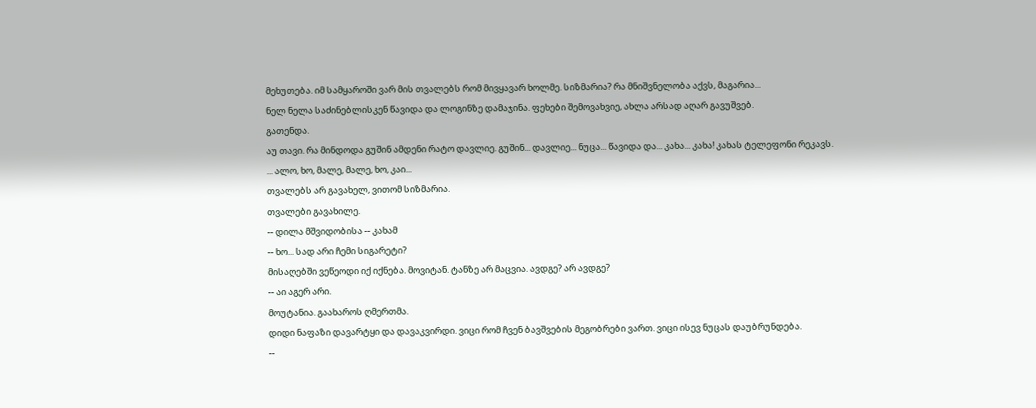მეხუთება. იმ სამყაროში ვარ მის თვალებს რომ მივყავარ ხოლმე. სიზმარია? რა მნიშვნელობა აქვს, მაგარია...
ნელ ნელა საძინებლისკენ წავიდა და ლოგინზე დამაჯინა. ფეხები შემოვახვიე, ახლა არსად აღარ გავუშვებ.
გათენდა.
აუ თავი. რა მინდოდა გუშინ ამდენი რატო დავლიე. გუშინ... დავლიე... ნუცა... წავიდა და... კახა... კახა! კახას ტელეფონი რეკავს.
... ალო, ხო, მალე, მალე, ხო, კაი...
თვალებს არ გავახელ, ვითომ სიზმარია.
თვალები გავახილე.
-- დილა მშვიდობისა -- კახამ
-- ხო... სად არი ჩემი სიგარეტი?
მისაღებში ვეწეოდი იქ იქნება. მოვიტან. ტანზე არ მაცვია. ავდგე? არ ავდგე?
-- აი აგერ არი.
მოუტანია. გაახაროს ღმერთმა.
დიდი ნაფაზი დავარტყი და დავაკვირდი. ვიცი რომ ჩვენ ბავშვების მეგობრები ვართ. ვიცი ისევ ნუცას დაუბრუნდება.
--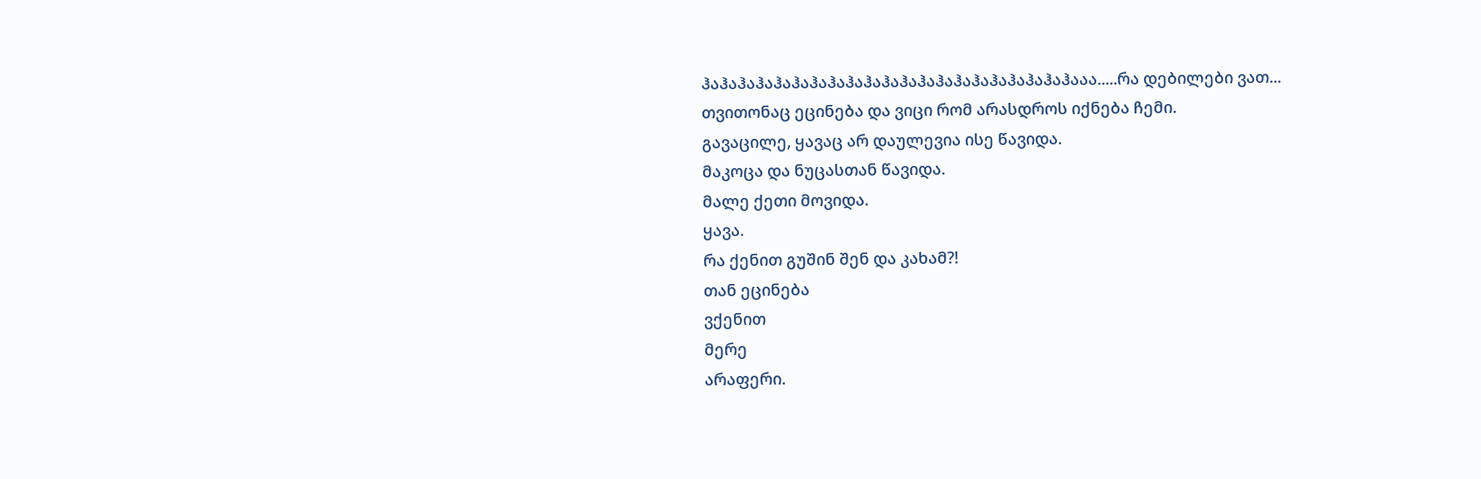ჰაჰაჰაჰაჰაჰაჰაჰაჰაჰაჰაჰაჰაჰაჰაჰაჰაჰაჰაჰაჰააა.....რა დებილები ვათ...
თვითონაც ეცინება და ვიცი რომ არასდროს იქნება ჩემი.
გავაცილე, ყავაც არ დაულევია ისე წავიდა.
მაკოცა და ნუცასთან წავიდა.
მალე ქეთი მოვიდა.
ყავა.
რა ქენით გუშინ შენ და კახამ?!
თან ეცინება
ვქენით
მერე
არაფერი.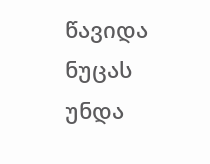წავიდა ნუცას უნდა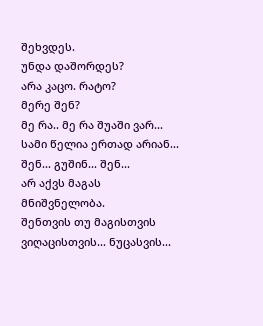შეხვდეს.
უნდა დაშორდეს?
არა კაცო. რატო?
მერე შენ?
მე რა.. მე რა შუაში ვარ... სამი წელია ერთად არიან...
შენ... გუშინ... შენ...
არ აქვს მაგას მნიშვნელობა.
შენთვის თუ მაგისთვის
ვიღაცისთვის... ნუცასვის...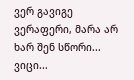ვერ გავიგე ვერაფერი, მარა არ ხარ შენ სწორი...
ვიცი...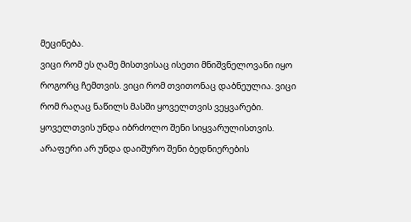მეცინება.
ვიცი რომ ეს ღამე მისთვისაც ისეთი მნიშვნელოვანი იყო როგორც ჩემთვის. ვიცი რომ თვითონაც დაბნეულია. ვიცი რომ რაღაც ნაწილს მასში ყოველთვის ვეყვარები.
ყოველთვის უნდა იბრძოლო შენი სიყვარულისთვის. არაფერი არ უნდა დაიშურო შენი ბედნიერების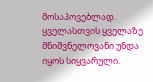მოსაპოვებლად. ყველასთვის ყველაზე მნიშვნელოვანი უნდა იყოს სიყვარული.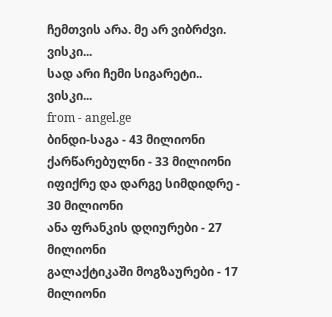ჩემთვის არა. მე არ ვიბრძვი.
ვისკი...
სად არი ჩემი სიგარეტი..
ვისკი...
from - angel.ge
ბინდი-საგა - 43 მილიონი
ქარწარებულნი - 33 მილიონი
იფიქრე და დარგე სიმდიდრე - 30 მილიონი
ანა ფრანკის დღიურები - 27 მილიონი
გალაქტიკაში მოგზაურები - 17 მილიონი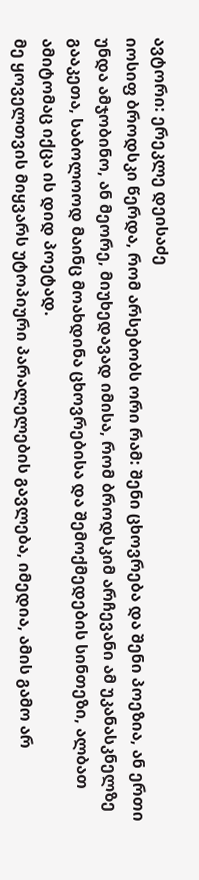ავტორი: ერეკლე დეისაძე
იოსიფ ბროდსკი წერდა, რომ არსებობს ორი რამ: შენი ცხოვრება და შენი პოეზია, ან ერთი უნდა ამჯობინო, ან მეორე, მიუხედავად იმისა, რომ ბროდსკიმ არჩევანი ამ უკანასკნელზე გააკეთა, საბოლოოდ მაინც მოახდინა ცხოვრებისა და შემოქმედების სინთეზი, ალბათ ამიტომაც იქცა ის დიდ პოეტად.
მე ყოველთვის მიყვარს უტოპიური პარალელების გავლება, იმედია, ამის გამო არ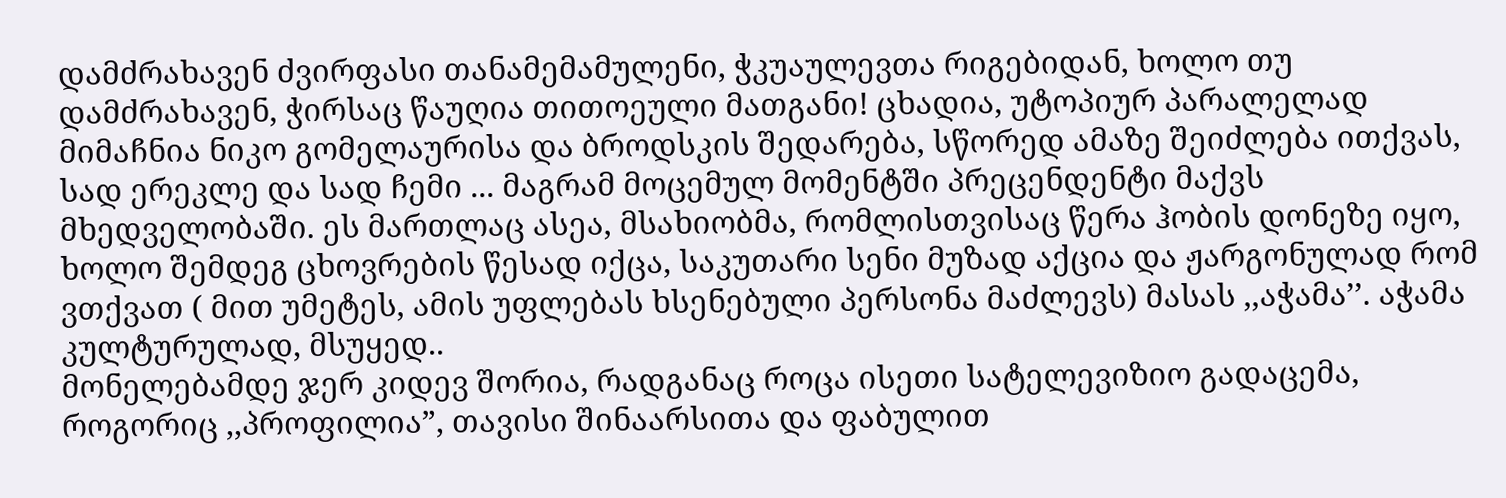დამძრახავენ ძვირფასი თანამემამულენი, ჭკუაულევთა რიგებიდან, ხოლო თუ დამძრახავენ, ჭირსაც წაუღია თითოეული მათგანი! ცხადია, უტოპიურ პარალელად მიმაჩნია ნიკო გომელაურისა და ბროდსკის შედარება, სწორედ ამაზე შეიძლება ითქვას, სად ერეკლე და სად ჩემი ... მაგრამ მოცემულ მომენტში პრეცენდენტი მაქვს მხედველობაში. ეს მართლაც ასეა, მსახიობმა, რომლისთვისაც წერა ჰობის დონეზე იყო, ხოლო შემდეგ ცხოვრების წესად იქცა, საკუთარი სენი მუზად აქცია და ჟარგონულად რომ ვთქვათ ( მით უმეტეს, ამის უფლებას ხსენებული პერსონა მაძლევს) მასას ,,აჭამა’’. აჭამა კულტურულად, მსუყედ..
მონელებამდე ჯერ კიდევ შორია, რადგანაც როცა ისეთი სატელევიზიო გადაცემა, როგორიც ,,პროფილია”, თავისი შინაარსითა და ფაბულით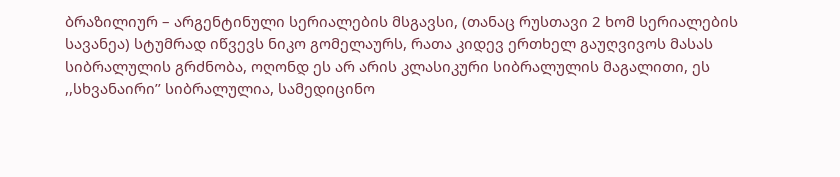ბრაზილიურ – არგენტინული სერიალების მსგავსი, (თანაც რუსთავი 2 ხომ სერიალების სავანეა) სტუმრად იწვევს ნიკო გომელაურს, რათა კიდევ ერთხელ გაუღვივოს მასას სიბრალულის გრძნობა, ოღონდ ეს არ არის კლასიკური სიბრალულის მაგალითი, ეს ,,სხვანაირი’’ სიბრალულია, სამედიცინო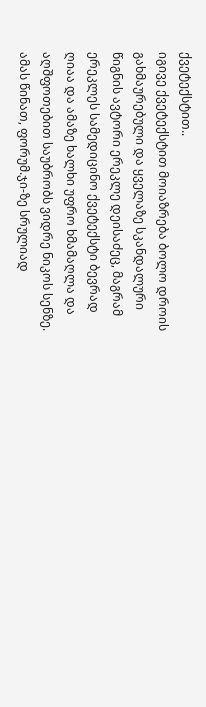ქვეტექსტით..
იგივე ქვეტექსტით მოიაზრება ბოლო დროის გახმაურებული და ყველაზე სკანდალური წიგნის ავტორი ერეკლე დეისაძეც, მაგრამ ერეკლეს სამედიცინო ქვეტექსტი ბევრად ღიაა და ამაზე ხალხი უფრო ხმამაღლა და აღშფოთებით საუბრობს ვიდრე ნიკოს სენზე. ამას წინათ, ფორუმ.ჯი-ზე სრულიად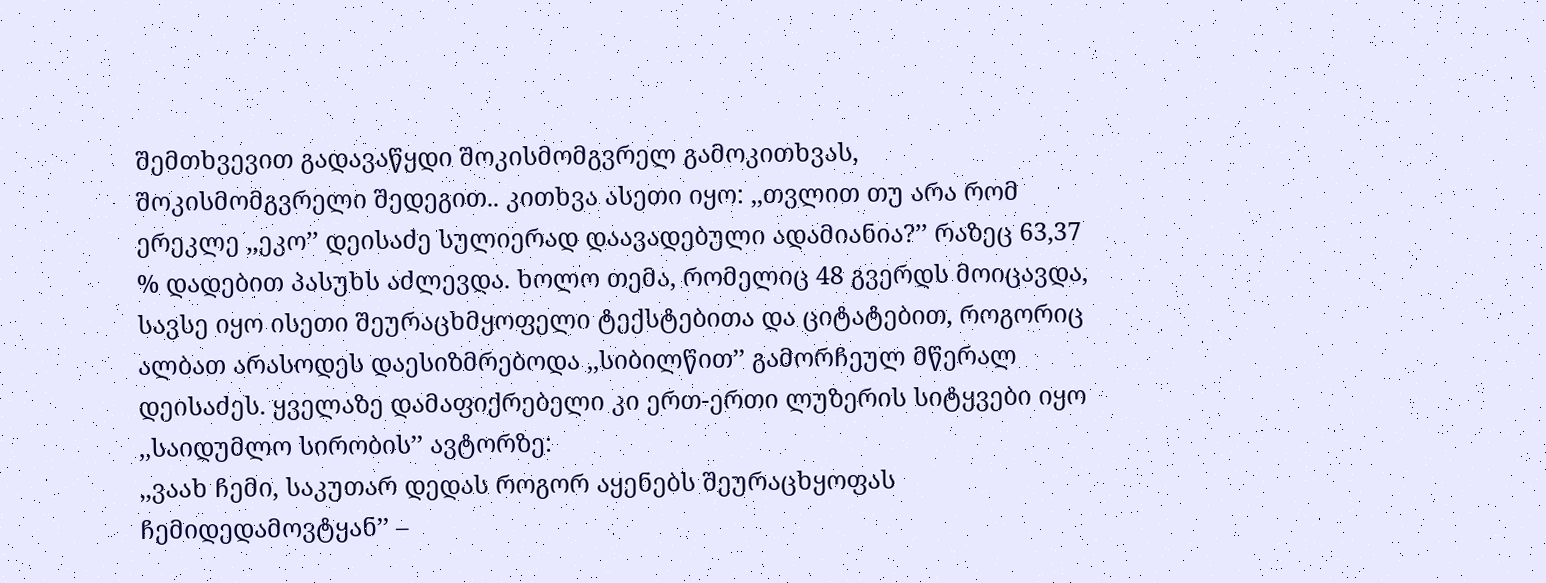შემთხვევით გადავაწყდი შოკისმომგვრელ გამოკითხვას, შოკისმომგვრელი შედეგით.. კითხვა ასეთი იყო: ,,თვლით თუ არა რომ ერეკლე ,,ეკო’’ დეისაძე სულიერად დაავადებული ადამიანია?’’ რაზეც 63,37 % დადებით პასუხს აძლევდა. ხოლო თემა, რომელიც 48 გვერდს მოიცავდა, სავსე იყო ისეთი შეურაცხმყოფელი ტექსტებითა და ციტატებით, როგორიც ალბათ არასოდეს დაესიზმრებოდა ,,სიბილწით’’ გამორჩეულ მწერალ დეისაძეს. ყველაზე დამაფიქრებელი კი ერთ-ერთი ლუზერის სიტყვები იყო ,,საიდუმლო სირობის’’ ავტორზე:
,,ვაახ ჩემი, საკუთარ დედას როგორ აყენებს შეურაცხყოფას ჩემიდედამოვტყან’’ –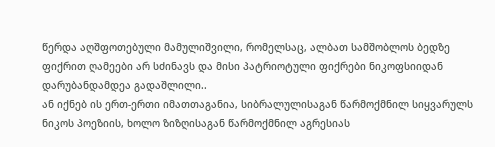წერდა აღშფოთებული მამულიშვილი, რომელსაც, ალბათ სამშობლოს ბედზე ფიქრით ღამეები არ სძინავს და მისი პატრიოტული ფიქრები ნიკოფსიიდან დარუბანდამდეა გადაშლილი..
ან იქნებ ის ერთ-ერთი იმათთაგანია, სიბრალულისაგან წარმოქმნილ სიყვარულს ნიკოს პოეზიის, ხოლო ზიზღისაგან წარმოქმნილ აგრესიას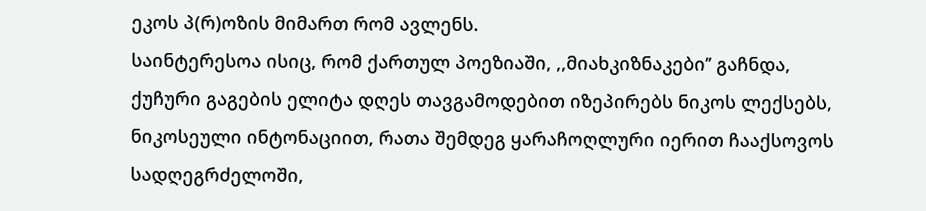ეკოს პ(რ)ოზის მიმართ რომ ავლენს.
საინტერესოა ისიც, რომ ქართულ პოეზიაში, ,,მიახკიზნაკები’’ გაჩნდა, ქუჩური გაგების ელიტა დღეს თავგამოდებით იზეპირებს ნიკოს ლექსებს, ნიკოსეული ინტონაციით, რათა შემდეგ ყარაჩოღლური იერით ჩააქსოვოს სადღეგრძელოში,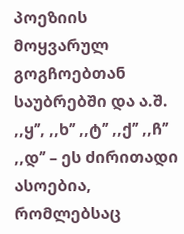პოეზიის მოყვარულ გოგჩოებთან საუბრებში და ა.შ.
,,ყ’’, ,,ხ’’ ,,ტ’’ ,,ქ’’ ,,ჩ’’ ,,დ’’ – ეს ძირითადი ასოებია, რომლებსაც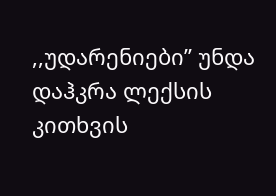,,უდარენიები’’ უნდა დაჰკრა ლექსის კითხვის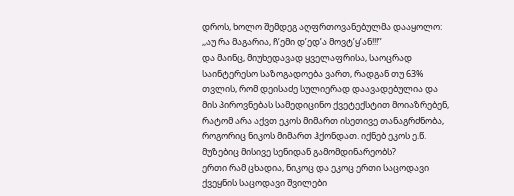დროს, ხოლო შემდეგ აღფრთოვანებულმა დააყოლო: ,,აუ რა მაგარია, ჩ’ემი დ’ედ’ა მოვტ’ყ’ან!!!’’
და მაინც, მიუხედავად ყველაფრისა, საოცრად საინტერესო საზოგადოება ვართ, რადგან თუ 63% თვლის, რომ დეისაძე სულიერად დაავადებულია და მის პიროვნებას სამედიცინო ქვეტექსტით მოიაზრებენ, რატომ არა აქვთ ეკოს მიმართ ისეთივე თანაგრძნობა, როგორიც ნიკოს მიმართ ჰქონდათ. იქნებ ეკოს ე.წ. მუზებიც მისივე სენიდან გამომდინარეობს?
ერთი რამ ცხადია, ნიკოც და ეკოც ერთი საცოდავი ქვეყნის საცოდავი შვილები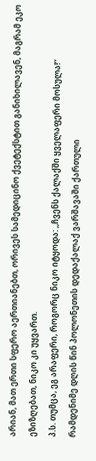არიან, მათ ერთი სფერო აერთიანებთ, ორივეს სამედიცინო ქვეტექსტით განიხილავენ, მაგრამ ეკო ეზიზღებათ, ნიკო კი უყვართ.
პ.ს. თუმცა, ეგ არაფერი, როგორც ნიკო იტყოდა: ,,ჩვენს ქალაქში ყველაფერი მოსულა!’’
რამდენიმე დღის წინ პოლონეთის დედაქალაქ ვარშავაში ქართული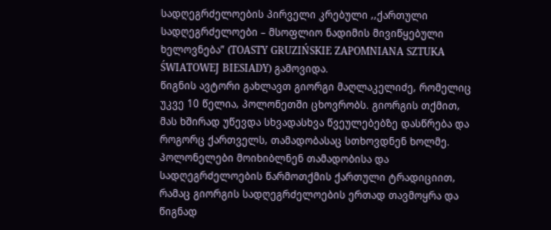სადღეგრძელოების პირველი კრებული ,,ქართული სადღეგრძელოები – მსოფლიო ნადიმის მივიწყებული ხელოვნება” (TOASTY GRUZIŃSKIE ZAPOMNIANA SZTUKA ŚWIATOWEJ BIESIADY) გამოვიდა.
წიგნის ავტორი გახლავთ გიორგი მაღლაკელიძე, რომელიც უკვე 10 წელია, პოლონეთში ცხოვრობს. გიორგის თქმით, მას ხშირად უწევდა სხვადასხვა წვეულებებზე დასწრება და როგორც ქართველს, თამადობასაც სთხოვდნენ ხოლმე. პოლონელები მოიხიბლნენ თამადობისა და სადღეგრძელოების წარმოთქმის ქართული ტრადიციით, რამაც გიორგის სადღეგრძელოების ერთად თავმოყრა და წიგნად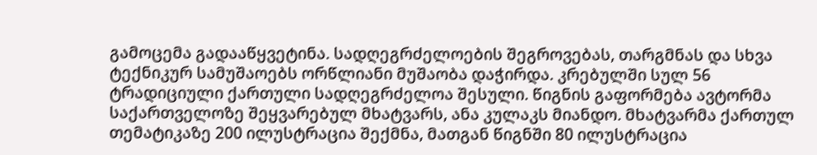გამოცემა გადააწყვეტინა. სადღეგრძელოების შეგროვებას, თარგმნას და სხვა ტექნიკურ სამუშაოებს ორწლიანი მუშაობა დაჭირდა. კრებულში სულ 56 ტრადიციული ქართული სადღეგრძელოა შესული. წიგნის გაფორმება ავტორმა საქართველოზე შეყვარებულ მხატვარს, ანა კულაკს მიანდო. მხატვარმა ქართულ თემატიკაზე 200 ილუსტრაცია შექმნა, მათგან წიგნში 80 ილუსტრაცია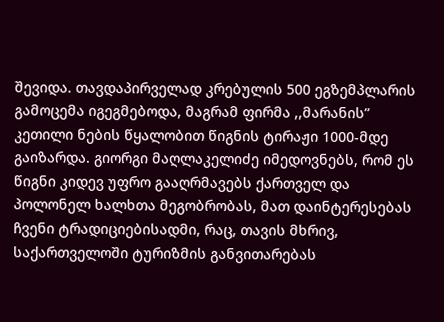შევიდა. თავდაპირველად კრებულის 500 ეგზემპლარის გამოცემა იგეგმებოდა, მაგრამ ფირმა ,,მარანის” კეთილი ნების წყალობით წიგნის ტირაჟი 1000-მდე გაიზარდა. გიორგი მაღლაკელიძე იმედოვნებს, რომ ეს წიგნი კიდევ უფრო გააღრმავებს ქართველ და პოლონელ ხალხთა მეგობრობას, მათ დაინტერესებას ჩვენი ტრადიციებისადმი, რაც, თავის მხრივ, საქართველოში ტურიზმის განვითარებას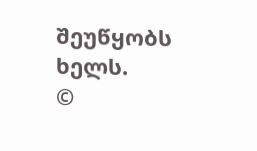შეუწყობს ხელს.
©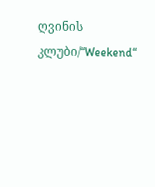ღვინის კლუბი/“Weekend“